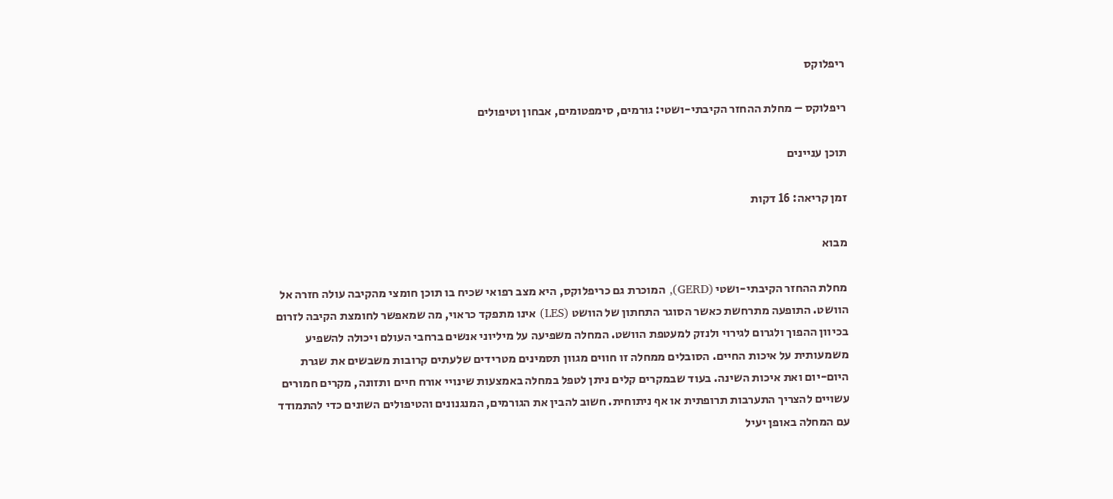ריפלוקס

ריפלוקס – מחלת ההחזר הקיבתי-ושטי: גורמים, סימפטומים, אבחון וטיפולים

תוכן עניינים

זמן קריאה: 16 דקות

מבוא

מחלת ההחזר הקיבתי-ושטי (GERD), המוכרת גם כריפלוקס, היא מצב רפואי שכיח בו תוכן חומצי מהקיבה עולה חזרה אל הוושט. התופעה מתרחשת כאשר הסוגר התחתון של הוושט (LES) אינו מתפקד כראוי, מה שמאפשר לחומצת הקיבה לזרום בכיוון ההפוך ולגרום לגירוי ולנזק למעטפת הוושט. המחלה משפיעה על מיליוני אנשים ברחבי העולם ויכולה להשפיע משמעותית על איכות החיים. הסובלים ממחלה זו חווים מגוון תסמינים מטרידים שלעתים קרובות משבשים את שגרת היום-יום ואת איכות השינה. בעוד שבמקרים קלים ניתן לטפל במחלה באמצעות שינויי אורח חיים ותזונה, מקרים חמורים עשויים להצריך התערבות תרופתית או אף ניתוחית. חשוב להבין את הגורמים, המנגנונים והטיפולים השונים כדי להתמודד עם המחלה באופן יעיל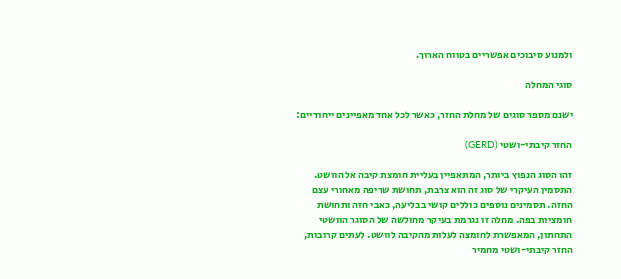ולמנוע סיבוכים אפשריים בטווח הארוך.

סוגי המחלה

ישנם מספר סוגים של מחלת החזר, כאשר לכל אחד מאפיינים ייחודיים:

החזר קיבתי-ושטי (GERD)

זהו הסוג הנפוץ ביותר, המתאפיין בעליית חומצת קיבה אל הוושט. התסמין העיקרי של סוג זה הוא צרבת, תחושת שריפה מאחורי עצם החזה. תסמינים נוספים כוללים קושי בבליעה, כאבי חזה ותחושת חומציות בפה. מחלה זו נגרמת בעיקר מחולשה של הסוגר הוושטי התחתון, המאפשרת לחומצה לעלות מהקיבה לוושט. לעתים קרובות, החזר קיבתי-ושטי מחמיר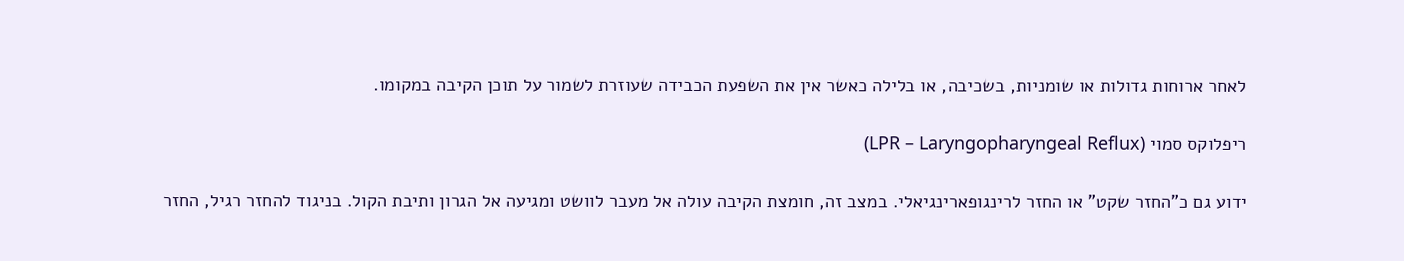לאחר ארוחות גדולות או שומניות, בשכיבה, או בלילה כאשר אין את השפעת הכבידה שעוזרת לשמור על תוכן הקיבה במקומו.

ריפלוקס סמוי (LPR – Laryngopharyngeal Reflux)

ידוע גם כ"החזר שקט" או החזר לרינגופארינגיאלי. במצב זה, חומצת הקיבה עולה אל מעבר לוושט ומגיעה אל הגרון ותיבת הקול. בניגוד להחזר רגיל, החזר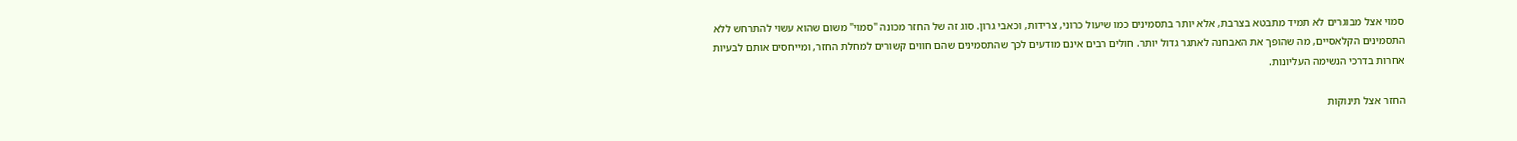סמוי אצל מבוגרים לא תמיד מתבטא בצרבת, אלא יותר בתסמינים כמו שיעול כרוני, צרידות, וכאבי גרון. סוג זה של החזר מכונה "סמוי" משום שהוא עשוי להתרחש ללא התסמינים הקלאסיים, מה שהופך את האבחנה לאתגר גדול יותר. חולים רבים אינם מודעים לכך שהתסמינים שהם חווים קשורים למחלת החזר, ומייחסים אותם לבעיות אחרות בדרכי הנשימה העליונות.

החזר אצל תינוקות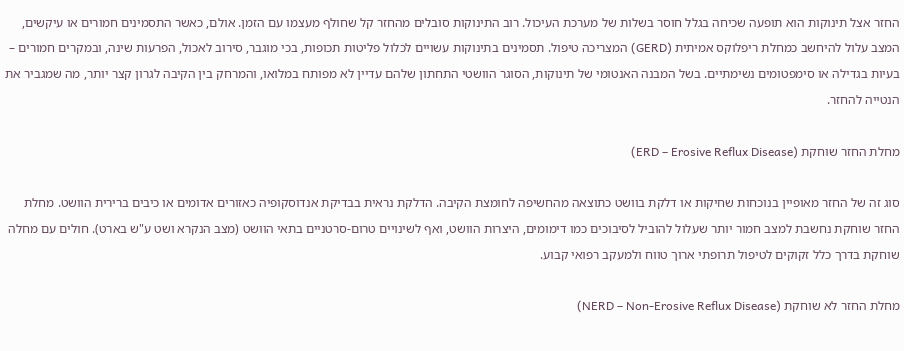החזר אצל תינוקות הוא תופעה שכיחה בגלל חוסר בשלות של מערכת העיכול. רוב התינוקות סובלים מהחזר קל שחולף מעצמו עם הזמן. אולם, כאשר התסמינים חמורים או עיקשים, המצב עלול להיחשב כמחלת ריפלוקס אמיתית (GERD) המצריכה טיפול. תסמינים בתינוקות עשויים לכלול פליטות תכופות, בכי מוגבר, סירוב לאכול, הפרעות שינה, ובמקרים חמורים – בעיות בגדילה או סימפטומים נשימתיים. בשל המבנה האנטומי של תינוקות, הסוגר הוושטי התחתון שלהם עדיין לא מפותח במלואו, והמרחק בין הקיבה לגרון קצר יותר, מה שמגביר את הנטייה להחזר.

מחלת החזר שוחקת (ERD – Erosive Reflux Disease)

סוג זה של החזר מאופיין בנוכחות שחיקות או דלקת בוושט כתוצאה מהחשיפה לחומצת הקיבה. הדלקת נראית בבדיקת אנדוסקופיה כאזורים אדומים או כיבים ברירית הוושט. מחלת החזר שוחקת נחשבת למצב חמור יותר שעלול להוביל לסיבוכים כמו דימומים, היצרות הוושט, ואף לשינויים טרום-סרטניים בתאי הוושט (מצב הנקרא ושט ע"ש בארט). חולים עם מחלה שוחקת בדרך כלל זקוקים לטיפול תרופתי ארוך טווח ולמעקב רפואי קבוע.

מחלת החזר לא שוחקת (NERD – Non-Erosive Reflux Disease)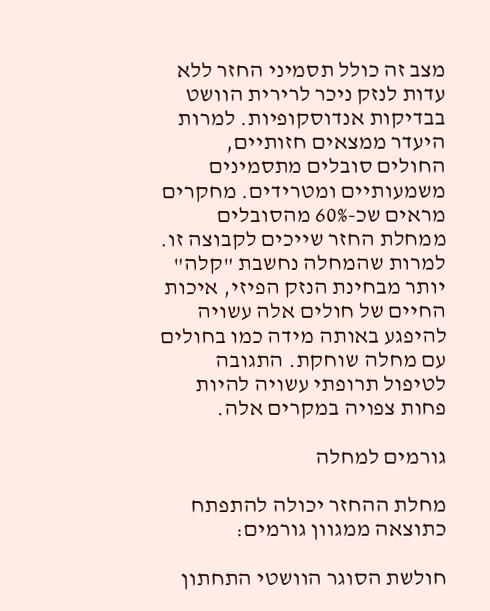מצב זה כולל תסמיני החזר ללא עדות לנזק ניכר לרירית הוושט בבדיקות אנדוסקופיות. למרות היעדר ממצאים חזותיים, החולים סובלים מתסמינים משמעותיים ומטרידים. מחקרים מראים שכ-60% מהסובלים ממחלת החזר שייכים לקבוצה זו. למרות שהמחלה נחשבת "קלה" יותר מבחינת הנזק הפיזי, איכות החיים של חולים אלה עשויה להיפגע באותה מידה כמו בחולים עם מחלה שוחקת. התגובה לטיפול תרופתי עשויה להיות פחות צפויה במקרים אלה.

גורמים למחלה

מחלת ההחזר יכולה להתפתח כתוצאה ממגוון גורמים:

חולשת הסוגר הוושטי התחתון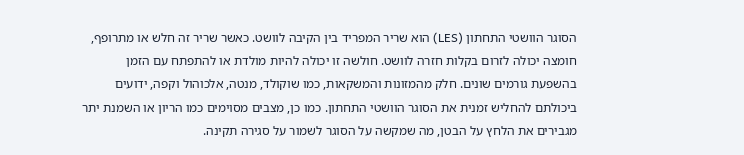הסוגר הוושטי התחתון (LES) הוא שריר המפריד בין הקיבה לוושט. כאשר שריר זה חלש או מתרופף, חומצה יכולה לזרום בקלות חזרה לוושט. חולשה זו יכולה להיות מולדת או להתפתח עם הזמן בהשפעת גורמים שונים. חלק מהמזונות והמשקאות, כמו שוקולד, מנטה, אלכוהול וקפה, ידועים ביכולתם להחליש זמנית את הסוגר הוושטי התחתון. כמו כן, מצבים מסוימים כמו הריון או השמנת יתר מגבירים את הלחץ על הבטן, מה שמקשה על הסוגר לשמור על סגירה תקינה.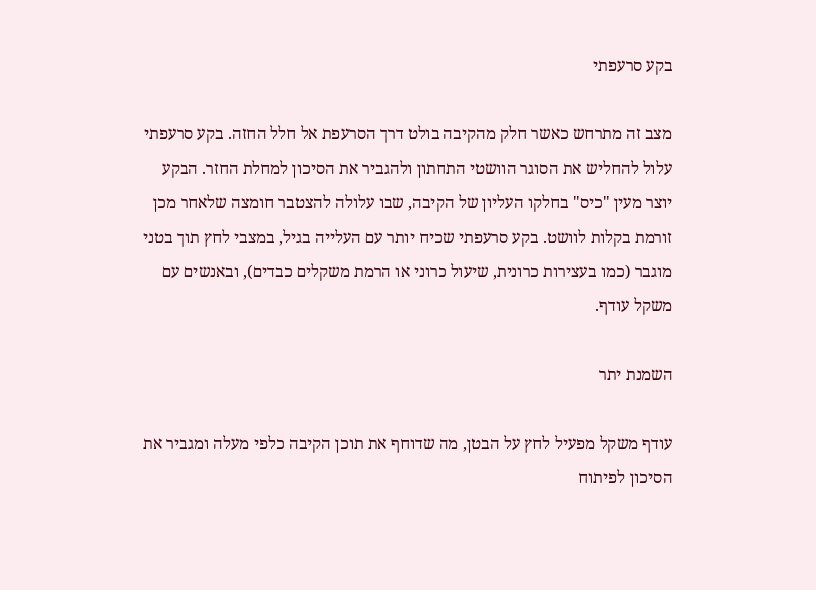בקע סרעפתי

מצב זה מתרחש כאשר חלק מהקיבה בולט דרך הסרעפת אל חלל החזה. בקע סרעפתי עלול להחליש את הסוגר הוושטי התחתון ולהגביר את הסיכון למחלת החזר. הבקע יוצר מעין "כיס" בחלקו העליון של הקיבה, שבו עלולה להצטבר חומצה שלאחר מכן זורמת בקלות לוושט. בקע סרעפתי שכיח יותר עם העלייה בגיל, במצבי לחץ תוך בטני מוגבר (כמו בעצירות כרונית, שיעול כרוני או הרמת משקלים כבדים), ובאנשים עם משקל עודף.

השמנת יתר

עודף משקל מפעיל לחץ על הבטן, מה שדוחף את תוכן הקיבה כלפי מעלה ומגביר את הסיכון לפיתוח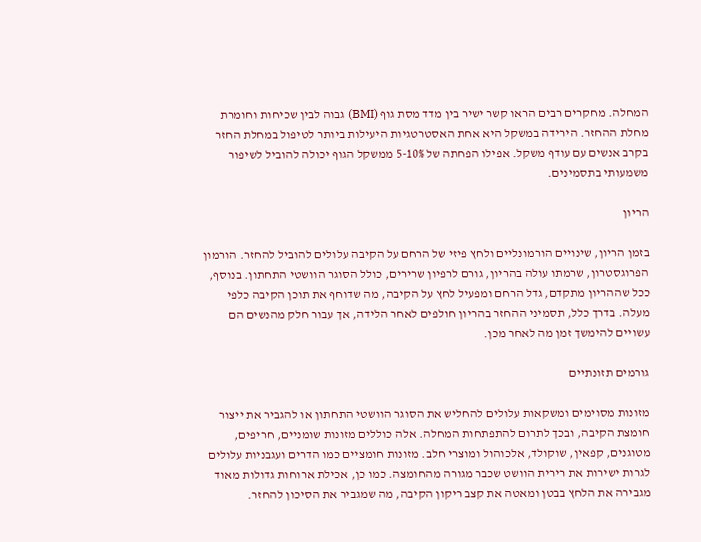המחלה. מחקרים רבים הראו קשר ישיר בין מדד מסת גוף (BMI) גבוה לבין שכיחות וחומרת מחלת ההחזר. הירידה במשקל היא אחת האסטרטגיות היעילות ביותר לטיפול במחלת החזר בקרב אנשים עם עודף משקל. אפילו הפחתה של 5-10% ממשקל הגוף יכולה להוביל לשיפור משמעותי בתסמינים.

הריון

בזמן הריון, שינויים הורמונליים ולחץ פיזי של הרחם על הקיבה עלולים להוביל להחזר. הורמון הפרוגסטרון, שרמתו עולה בהריון, גורם לרפיון שרירים, כולל הסוגר הוושטי התחתון. בנוסף, ככל שההריון מתקדם, גדל הרחם ומפעיל לחץ על הקיבה, מה שדוחף את תוכן הקיבה כלפי מעלה. בדרך כלל, תסמיני ההחזר בהריון חולפים לאחר הלידה, אך עבור חלק מהנשים הם עשויים להימשך זמן מה לאחר מכן.

גורמים תזונתיים

מזונות מסוימים ומשקאות עלולים להחליש את הסוגר הוושטי התחתון או להגביר את ייצור חומצת הקיבה, ובכך לתרום להתפתחות המחלה. אלה כוללים מזונות שומניים, חריפים, מטוגנים, קפאין, שוקולד, אלכוהול ומוצרי חלב. מזונות חומציים כמו הדרים ועגבניות עלולים לגרות ישירות את רירית הוושט שכבר מגורה מהחומצה. כמו כן, אכילת ארוחות גדולות מאוד מגבירה את הלחץ בבטן ומאטה את קצב ריקון הקיבה, מה שמגביר את הסיכון להחזר.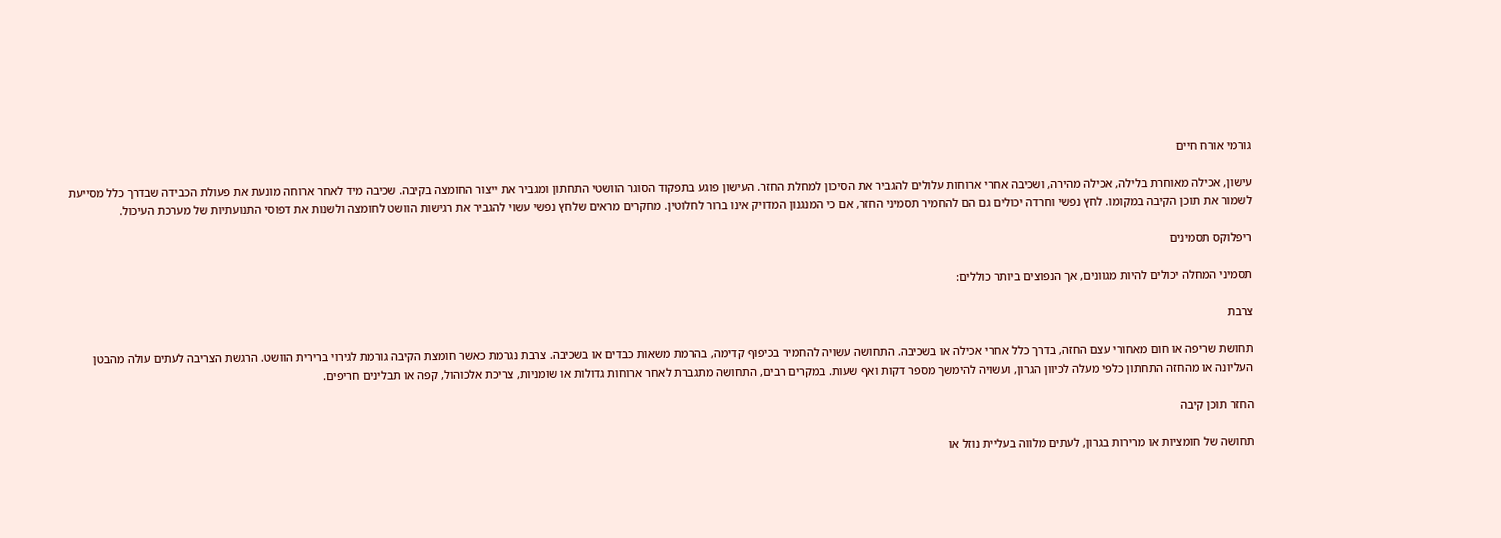גורמי אורח חיים

עישון, אכילה מאוחרת בלילה, אכילה מהירה, ושכיבה אחרי ארוחות עלולים להגביר את הסיכון למחלת החזר. העישון פוגע בתפקוד הסוגר הוושטי התחתון ומגביר את ייצור החומצה בקיבה. שכיבה מיד לאחר ארוחה מונעת את פעולת הכבידה שבדרך כלל מסייעת לשמור את תוכן הקיבה במקומו. לחץ נפשי וחרדה יכולים גם הם להחמיר תסמיני החזר, אם כי המנגנון המדויק אינו ברור לחלוטין. מחקרים מראים שלחץ נפשי עשוי להגביר את רגישות הוושט לחומצה ולשנות את דפוסי התנועתיות של מערכת העיכול.

ריפלוקס תסמינים

תסמיני המחלה יכולים להיות מגוונים, אך הנפוצים ביותר כוללים:

צרבת

תחושת שריפה או חום מאחורי עצם החזה, בדרך כלל אחרי אכילה או בשכיבה. התחושה עשויה להחמיר בכיפוף קדימה, בהרמת משאות כבדים או בשכיבה. צרבת נגרמת כאשר חומצת הקיבה גורמת לגירוי ברירית הוושט. הרגשת הצריבה לעתים עולה מהבטן העליונה או מהחזה התחתון כלפי מעלה לכיוון הגרון, ועשויה להימשך מספר דקות ואף שעות. במקרים רבים, התחושה מתגברת לאחר ארוחות גדולות או שומניות, צריכת אלכוהול, קפה או תבלינים חריפים.

החזר תוכן קיבה

תחושה של חומציות או מרירות בגרון, לעתים מלווה בעליית נוזל או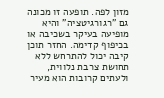מזון לפה. תופעה זו מכונה גם "רגורגיטציה" והיא מופיעה בעיקר בשכיבה או בכיפוף קדימה. החזר תוכן קיבה יכול להתרחש ללא תחושת צרבת נלווית, ולעתים קרובות הוא מעיר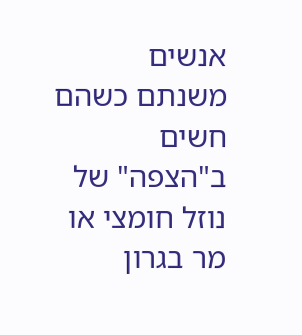אנשים משנתם כשהם חשים ב"הצפה" של נוזל חומצי או מר בגרון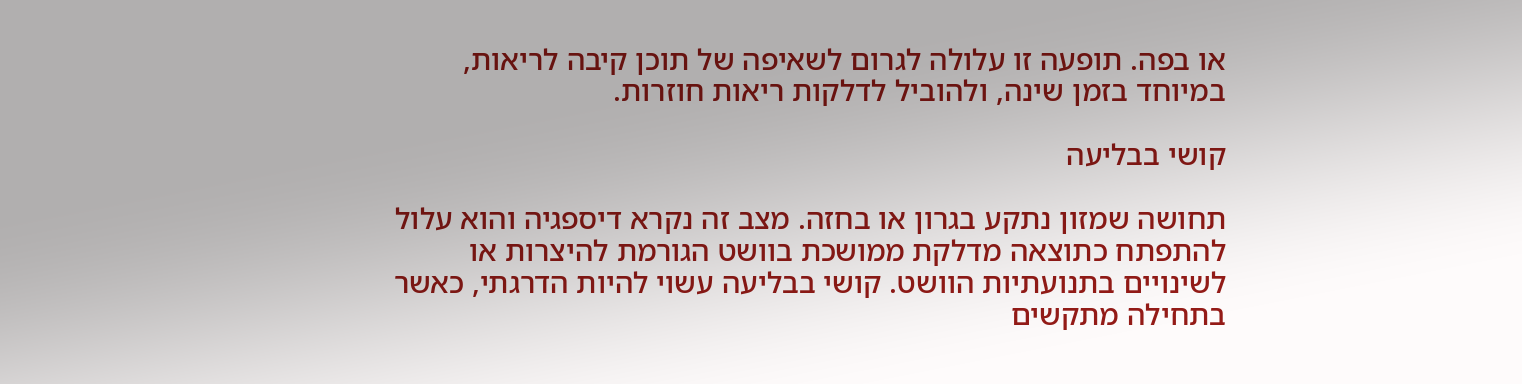או בפה. תופעה זו עלולה לגרום לשאיפה של תוכן קיבה לריאות, במיוחד בזמן שינה, ולהוביל לדלקות ריאות חוזרות.

קושי בבליעה

תחושה שמזון נתקע בגרון או בחזה. מצב זה נקרא דיספגיה והוא עלול להתפתח כתוצאה מדלקת ממושכת בוושט הגורמת להיצרות או לשינויים בתנועתיות הוושט. קושי בבליעה עשוי להיות הדרגתי, כאשר בתחילה מתקשים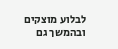לבלוע מוצקים ובהמשך גם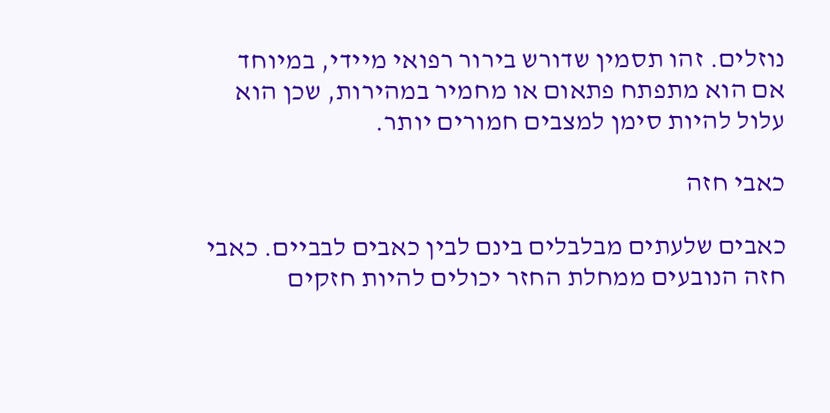נוזלים. זהו תסמין שדורש בירור רפואי מיידי, במיוחד אם הוא מתפתח פתאום או מחמיר במהירות, שכן הוא עלול להיות סימן למצבים חמורים יותר.

כאבי חזה

כאבים שלעתים מבלבלים בינם לבין כאבים לבביים. כאבי חזה הנובעים ממחלת החזר יכולים להיות חזקים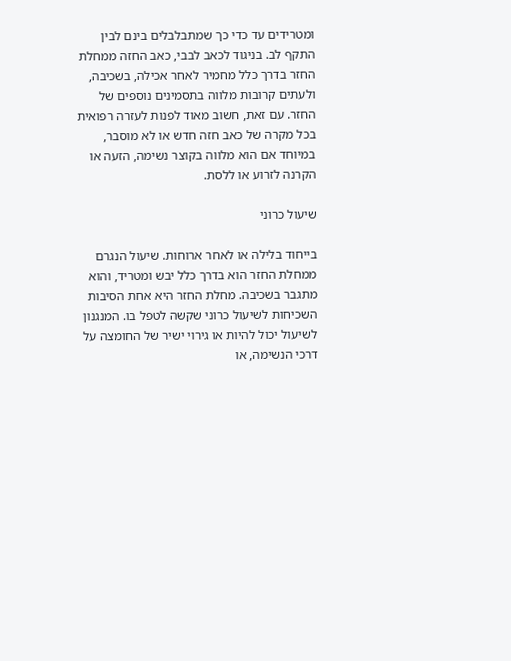ומטרידים עד כדי כך שמתבלבלים בינם לבין התקף לב. בניגוד לכאב לבבי, כאב החזה ממחלת החזר בדרך כלל מחמיר לאחר אכילה, בשכיבה, ולעתים קרובות מלווה בתסמינים נוספים של החזר. עם זאת, חשוב מאוד לפנות לעזרה רפואית בכל מקרה של כאב חזה חדש או לא מוסבר, במיוחד אם הוא מלווה בקוצר נשימה, הזעה או הקרנה לזרוע או ללסת.

שיעול כרוני

בייחוד בלילה או לאחר ארוחות. שיעול הנגרם ממחלת החזר הוא בדרך כלל יבש ומטריד, והוא מתגבר בשכיבה. מחלת החזר היא אחת הסיבות השכיחות לשיעול כרוני שקשה לטפל בו. המנגנון לשיעול יכול להיות או גירוי ישיר של החומצה על דרכי הנשימה, או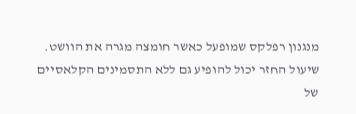מנגנון רפלקס שמופעל כאשר חומצה מגרה את הוושט. שיעול החזר יכול להופיע גם ללא התסמינים הקלאסיים של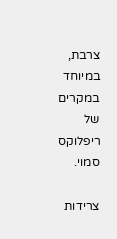צרבת, במיוחד במקרים של ריפלוקס סמוי.

צרידות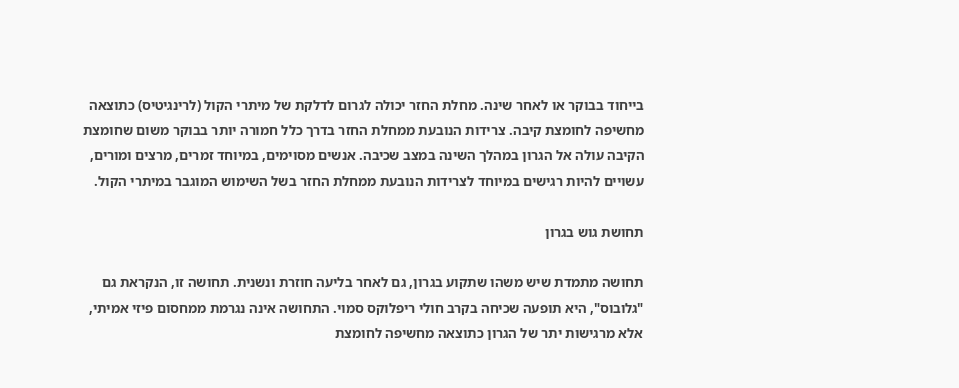בייחוד בבוקר או לאחר שינה. מחלת החזר יכולה לגרום לדלקת של מיתרי הקול (לרינגיטיס) כתוצאה מחשיפה לחומצת קיבה. צרידות הנובעת ממחלת החזר בדרך כלל חמורה יותר בבוקר משום שחומצת הקיבה עולה אל הגרון במהלך השינה במצב שכיבה. אנשים מסוימים, במיוחד זמרים, מרצים ומורים, עשויים להיות רגישים במיוחד לצרידות הנובעת ממחלת החזר בשל השימוש המוגבר במיתרי הקול.

תחושת גוש בגרון

תחושה מתמדת שיש משהו שתקוע בגרון, גם לאחר בליעה חוזרת ונשנית. תחושה זו, הנקראת גם "גלובוס", היא תופעה שכיחה בקרב חולי ריפלוקס סמוי. התחושה אינה נגרמת ממחסום פיזי אמיתי, אלא מרגישות יתר של הגרון כתוצאה מחשיפה לחומצת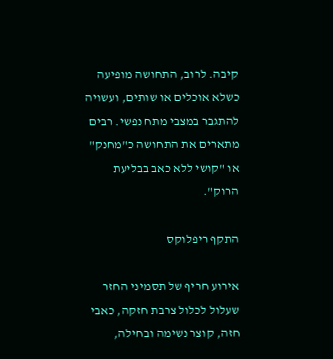קיבה. לרוב, התחושה מופיעה כשלא אוכלים או שותים, ועשויה להתגבר במצבי מתח נפשי. רבים מתארים את התחושה כ"מחנק" או "קושי ללא כאב בבליעת הרוק".

התקף ריפלוקס

אירוע חריף של תסמיני החזר שעלול לכלול צרבת חזקה, כאבי חזה, קוצר נשימה ובחילה,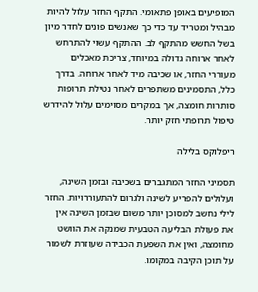המופיעים באופן פתאומי. התקף החזר עלול להיות מבהיל ומטריד עד כדי כך שאנשים פונים לחדר מיון בשל החשש מהתקף לב. ההתקף עשוי להתרחש לאחר ארוחה גדולה במיוחד, צריכת מאכלים מעוררי החזר, או שכיבה מיד לאחר ארוחה. בדרך כלל, התסמינים משתפרים לאחר נטילת תרופות סותרות חומצה, אך במקרים מסוימים עלול להידרש טיפול תרופתי חזק יותר.

ריפלוקס בלילה

תסמיני החזר המתגברים בשכיבה ובזמן השינה, ועלולים להפריע לשינה ולגרום להתעוררויות. החזר לילי נחשב למסוכן יותר משום שבזמן השינה אין את פעולת הבליעה הטבעית שמנקה את הוושט מחומצה, ואין את השפעת הכבידה שעוזרת לשמור על תוכן הקיבה במקומו.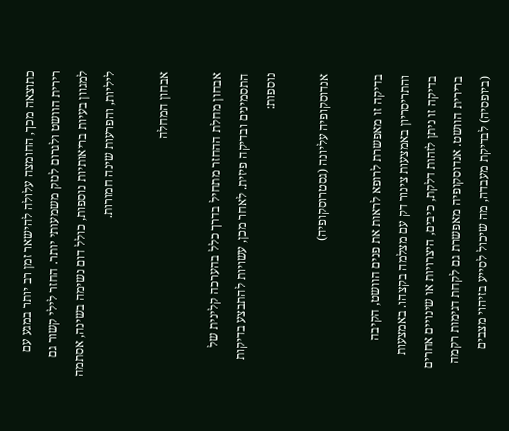כתוצאה מכך, החומצה עלולה להישאר זמן רב יותר במגע עם רירית הוושט ולגרום לנזק משמעותי יותר. החזר לילי קשור גם למגוון בעיות בריאותיות נוספות, כולל דום נשימה בשינה, אסתמה ליליות, והפרעות שינה חמורות.

אבחון המחלה

אבחון מחלת ההחזר מתחיל בדרך כלל בהערכה קלינית של התסמינים ובדיקה פיזית. לאחר מכן, עשויות להתבצע בדיקות נוספות:

אנדוסקופיה עליונה (גסטרוסקופיה)

בדיקה זו מאפשרת לרופא לראות את פנים הוושט, הקיבה והתריסריון באמצעות צינור דק עם מצלמה בקצהו. באמצעות בדיקה זו ניתן לזהות דלקת, כיבים, היצרויות או שינויים אחרים ברירית הוושט. אנדוסקופיה מאפשרת גם לקחת דגימות רקמה (ביופסיה) לבדיקת מעבדה, מה שיכול לסייע בזיהוי מצבים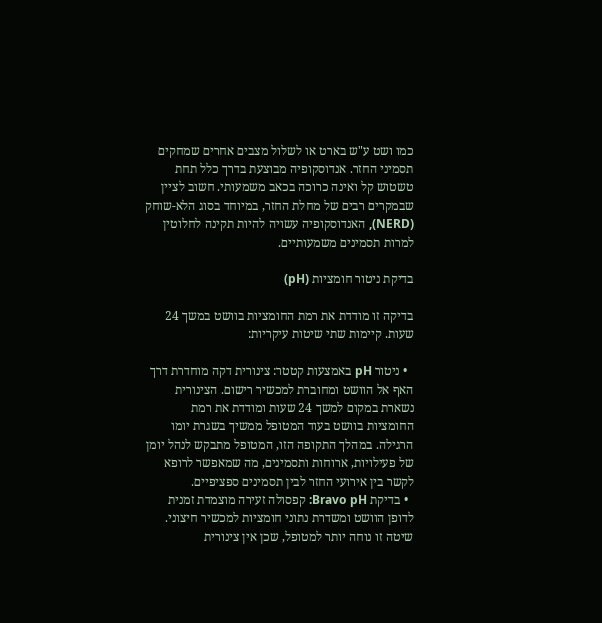כמו ושט ע"ש בארט או לשלול מצבים אחרים שמחקים תסמיני החזר. אנדוסקופיה מבוצעת בדרך כלל תחת טשטוש קל ואינה כרוכה בכאב משמעותי. חשוב לציין שבמקרים רבים של מחלת החזר, במיוחד בסוג הלא-שוחק (NERD), האנדוסקופיה עשויה להיות תקינה לחלוטין למרות תסמינים משמעותיים.

בדיקת ניטור חומציות (pH)

בדיקה זו מודדת את רמת החומציות בוושט במשך 24 שעות. קיימות שתי שיטות עיקריות:

  • ניטור pH באמצעות קטטר: צינורית דקה מוחדרת דרך האף אל הוושט ומחוברת למכשיר רישום. הצינורית נשארת במקום למשך 24 שעות ומודדת את רמת החומציות בוושט בעוד המטופל ממשיך בשגרת יומו הרגילה. במהלך התקופה הזו, המטופל מתבקש לנהל יומן של פעילויות, ארוחות ותסמינים, מה שמאפשר לרופא לקשר בין אירועי החזר לבין תסמינים ספציפיים.
  • בדיקת Bravo pH: קפסולה זעירה מוצמדת זמנית לדופן הוושט ומשדרת נתוני חומציות למכשיר חיצוני. שיטה זו נוחה יותר למטופל, שכן אין צינורית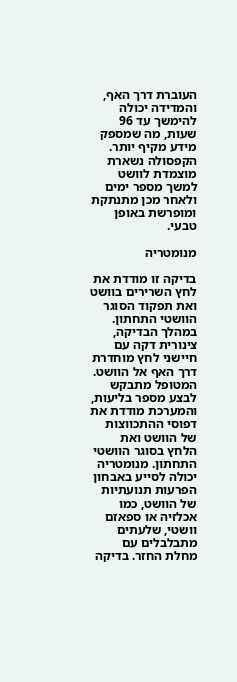העוברת דרך האף, והמדידה יכולה להימשך עד 96 שעות, מה שמספק מידע מקיף יותר. הקפסולה נשארת מוצמדת לוושט למשך מספר ימים ולאחר מכן מתנתקת ומופרשת באופן טבעי.

מנומטריה

בדיקה זו מודדת את לחץ השרירים בוושט ואת תפקוד הסוגר הוושטי התחתון. במהלך הבדיקה, צינורית דקה עם חיישני לחץ מוחדרת דרך האף אל הוושט. המטופל מתבקש לבצע מספר בליעות, והמערכת מודדת את דפוסי ההתכווצות של הוושט ואת הלחץ בסוגר הוושטי התחתון. מנומטריה יכולה לסייע באבחון הפרעות תנועתיות של הוושט, כמו אכלזיה או ספאזם וושטי, שלעתים מתבלבלים עם מחלת החזר. בדיקה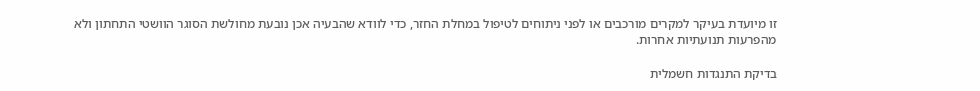זו מיועדת בעיקר למקרים מורכבים או לפני ניתוחים לטיפול במחלת החזר, כדי לוודא שהבעיה אכן נובעת מחולשת הסוגר הוושטי התחתון ולא מהפרעות תנועתיות אחרות.

בדיקת התנגדות חשמלית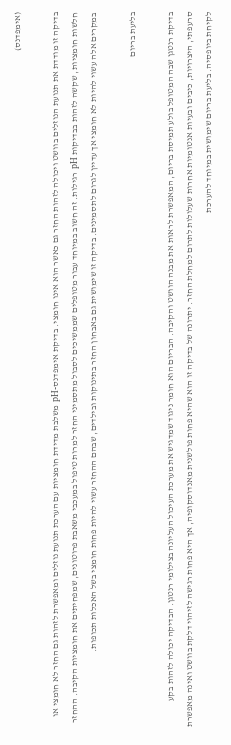(אימפדנס)

בדיקה זו מודדת את תנועת הנוזלים בוושט ויכולה לזהות החזר גם כאשר הוא אינו חומצי. בדיקת אימפדנס-pH משלבת מדידת חומציות עם הערכת תנועת נוזלים ומאפשרת לזהות גם החזר לא חומצי או חלשות חומציות, שקשה לזהות בבדיקות pH רגילות. זה חשוב במיוחד עבור מטופלים שממשיכים לסבול מתסמיני החזר למרות טיפול במעכבי משאבת פרוטונים, שמפחיתים את חומציות הקיבה. ההחזר במקרים אלה עשוי להיות לא חומצי אך עדיין לגרום לתסמינים. בדיקה זו שימושית גם באבחון החזר בתינוקות ובילדים, שבהם ההחזר עשוי להיות פחות חומצי בשל האכלות תכופות.

בליעת בריום

בדיקת רנטגן שבה המטופל בולע תמיסת בריום, המאפשרת לראות את מבנה הוושט והקיבה. הבריום הוא חומר ניגוד שמדגיש את מערכת העיכול העליונה בצילומי רנטגן. הבדיקה יכולה לזהות בקע סרעפתי, היצרויות, כיבים ובעיות אנטומיות אחרות שעלולות לתרום למחלת החזר. יתרונה של בדיקה זו הוא שהיא פחות פולשנית מאנדוסקופיה, אך היא פחות רגישה לזיהוי דלקת בוושט ואינה מאפשרת לקיחת ביופסיה. בליעת בריום שימושית במיוחד להערכת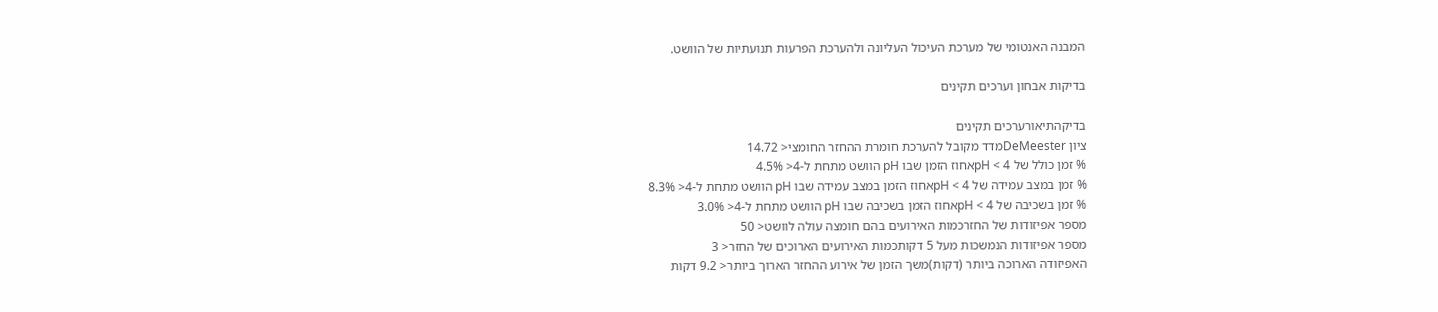המבנה האנטומי של מערכת העיכול העליונה ולהערכת הפרעות תנועתיות של הוושט.

בדיקות אבחון וערכים תקינים

בדיקהתיאורערכים תקינים
ציון DeMeesterמדד מקובל להערכת חומרת ההחזר החומצי< 14.72
% זמן כולל של pH < 4אחוז הזמן שבו pH הוושט מתחת ל-4< 4.5%
% זמן במצב עמידה של pH < 4אחוז הזמן במצב עמידה שבו pH הוושט מתחת ל-4< 8.3%
% זמן בשכיבה של pH < 4אחוז הזמן בשכיבה שבו pH הוושט מתחת ל-4< 3.0%
מספר אפיזודות של החזרכמות האירועים בהם חומצה עולה לוושט< 50
מספר אפיזודות הנמשכות מעל 5 דקותכמות האירועים הארוכים של החזר< 3
האפיזודה הארוכה ביותר (דקות)משך הזמן של אירוע ההחזר הארוך ביותר< 9.2 דקות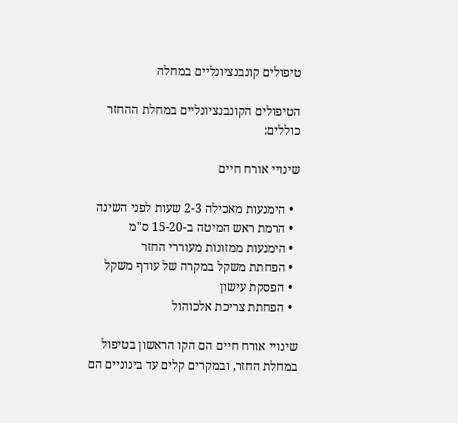טיפולים קונבנציונליים במחלה

הטיפולים הקונבנציונליים במחלת ההחזר כוללים:

שינויי אורח חיים

  • הימנעות מאכילה 2-3 שעות לפני השינה
  • הרמת ראש המיטה ב-15-20 ס"מ
  • הימנעות ממזונות מעוררי החזר
  • הפחתת משקל במקרה של עודף משקל
  • הפסקת עישון
  • הפחתת צריכת אלכוהול

שינויי אורח חיים הם הקו הראשון בטיפול במחלת החזר, ובמקרים קלים עד בינוניים הם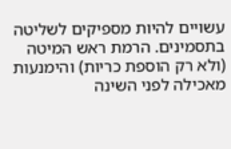עשויים להיות מספיקים לשליטה בתסמינים. הרמת ראש המיטה (ולא רק הוספת כריות) והימנעות מאכילה לפני השינה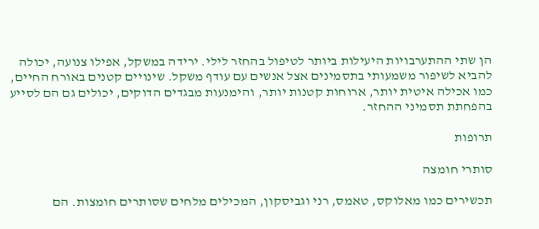הן שתי ההתערבויות היעילות ביותר לטיפול בהחזר לילי. ירידה במשקל, אפילו צנועה, יכולה להביא לשיפור משמעותי בתסמינים אצל אנשים עם עודף משקל. שינויים קטנים באורח החיים, כמו אכילה איטית יותר, ארוחות קטנות יותר, והימנעות מבגדים הדוקים, יכולים גם הם לסייע בהפחתת תסמיני ההחזר.

תרופות

סותרי חומצה

תכשירים כמו מאלוקס, טאמס, רני וגביסקון, המכילים מלחים שסותרים חומצות. הם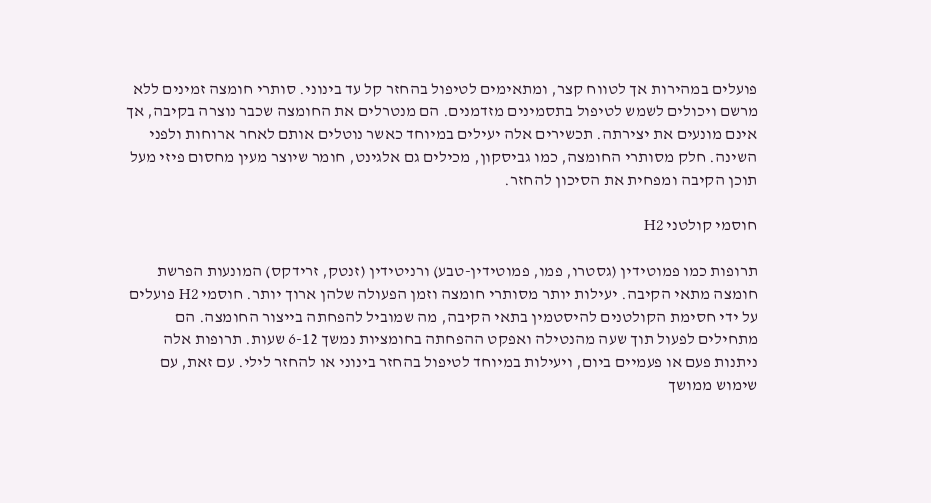פועלים במהירות אך לטווח קצר, ומתאימים לטיפול בהחזר קל עד בינוני. סותרי חומצה זמינים ללא מרשם ויכולים לשמש לטיפול בתסמינים מזדמנים. הם מנטרלים את החומצה שכבר נוצרה בקיבה, אך אינם מונעים את יצירתה. תכשירים אלה יעילים במיוחד כאשר נוטלים אותם לאחר ארוחות ולפני השינה. חלק מסותרי החומצה, כמו גביסקון, מכילים גם אלגינט, חומר שיוצר מעין מחסום פיזי מעל תוכן הקיבה ומפחית את הסיכון להחזר.

חוסמי קולטני H2

תרופות כמו פמוטידין (גסטרו, פמו, פמוטידין-טבע) ורניטידין (זנטק, זרידקס) המונעות הפרשת חומצה מתאי הקיבה. יעילות יותר מסותרי חומצה וזמן הפעולה שלהן ארוך יותר. חוסמי H2 פועלים על ידי חסימת הקולטנים להיסטמין בתאי הקיבה, מה שמוביל להפחתה בייצור החומצה. הם מתחילים לפעול תוך שעה מהנטילה ואפקט ההפחתה בחומציות נמשך 6-12 שעות. תרופות אלה ניתנות פעם או פעמיים ביום, ויעילות במיוחד לטיפול בהחזר בינוני או להחזר לילי. עם זאת, עם שימוש ממושך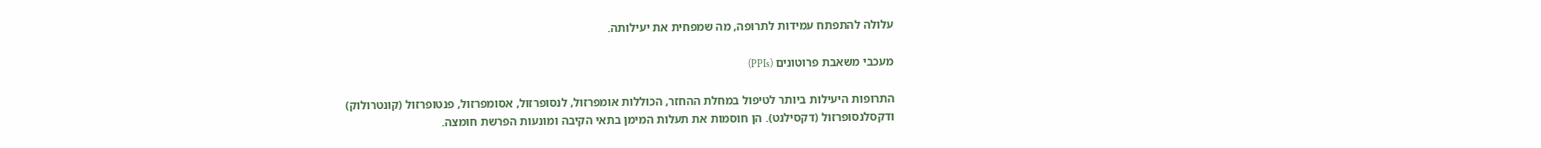עלולה להתפתח עמידות לתרופה, מה שמפחית את יעילותה.

מעכבי משאבת פרוטונים (PPIs)

התרופות היעילות ביותר לטיפול במחלת ההחזר, הכוללות אומפרזול, לנסופרזול, אסומפרזול, פנטופרזול (קונטרולוק) ודקסלנסופרזול (דקסילנט). הן חוסמות את תעלות המימן בתאי הקיבה ומונעות הפרשת חומצה.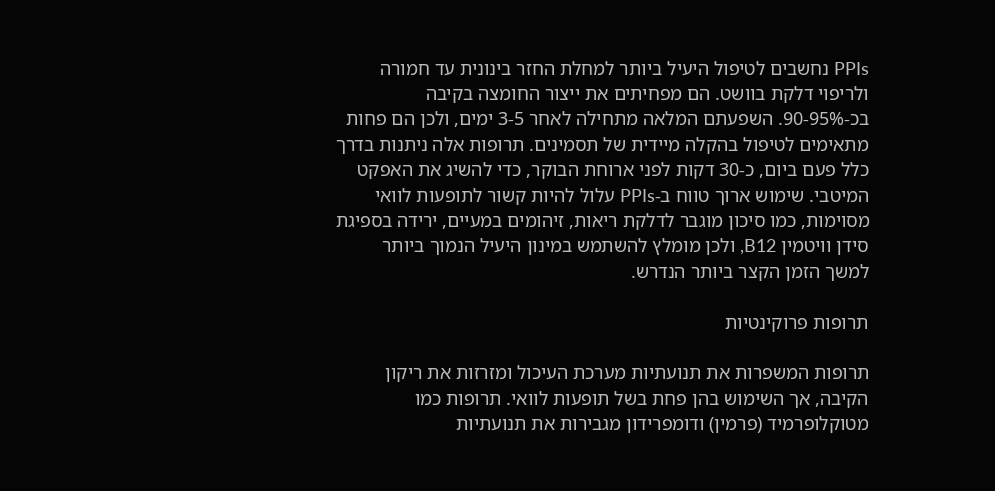PPIs נחשבים לטיפול היעיל ביותר למחלת החזר בינונית עד חמורה ולריפוי דלקת בוושט. הם מפחיתים את ייצור החומצה בקיבה בכ-90-95%. השפעתם המלאה מתחילה לאחר 3-5 ימים, ולכן הם פחות מתאימים לטיפול בהקלה מיידית של תסמינים. תרופות אלה ניתנות בדרך כלל פעם ביום, כ-30 דקות לפני ארוחת הבוקר, כדי להשיג את האפקט המיטבי. שימוש ארוך טווח ב-PPIs עלול להיות קשור לתופעות לוואי מסוימות, כמו סיכון מוגבר לדלקת ריאות, זיהומים במעיים, ירידה בספיגת סידן וויטמין B12, ולכן מומלץ להשתמש במינון היעיל הנמוך ביותר למשך הזמן הקצר ביותר הנדרש.

תרופות פרוקינטיות

תרופות המשפרות את תנועתיות מערכת העיכול ומזרזות את ריקון הקיבה, אך השימוש בהן פחת בשל תופעות לוואי. תרופות כמו מטוקלופרמיד (פרמין) ודומפרידון מגבירות את תנועתיות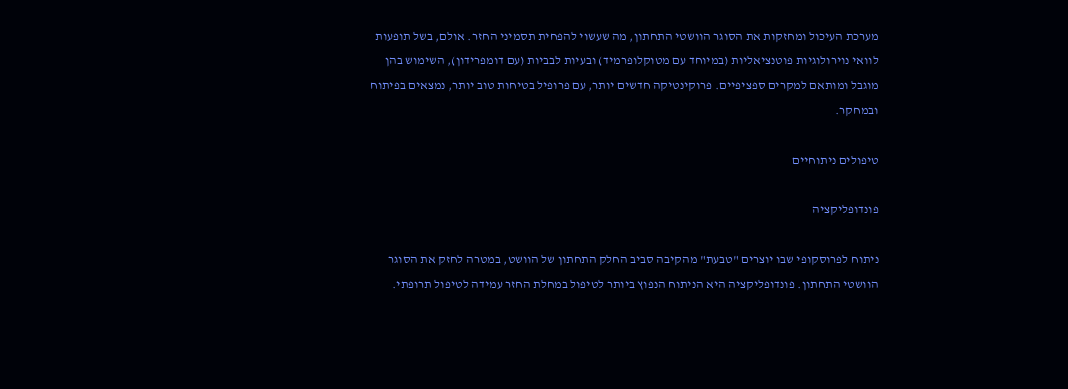מערכת העיכול ומחזקות את הסוגר הוושטי התחתון, מה שעשוי להפחית תסמיני החזר. אולם, בשל תופעות לוואי נוירולוגיות פוטנציאליות (במיוחד עם מטוקלופרמיד) ובעיות לבביות (עם דומפרידון), השימוש בהן מוגבל ומותאם למקרים ספציפיים. פרוקינטיקה חדשים יותר, עם פרופיל בטיחות טוב יותר, נמצאים בפיתוח ובמחקר.

טיפולים ניתוחיים

פונדופליקציה

ניתוח לפרוסקופי שבו יוצרים "טבעת" מהקיבה סביב החלק התחתון של הוושט, במטרה לחזק את הסוגר הוושטי התחתון. פונדופליקציה היא הניתוח הנפוץ ביותר לטיפול במחלת החזר עמידה לטיפול תרופתי.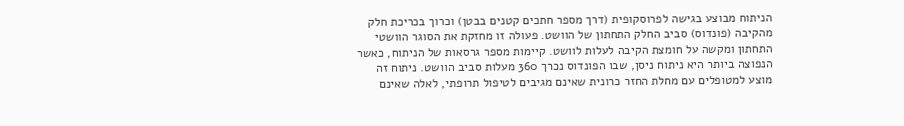הניתוח מבוצע בגישה לפרוסקופית (דרך מספר חתכים קטנים בבטן) וכרוך בכריכת חלק מהקיבה (פונדוס) סביב החלק התחתון של הוושט. פעולה זו מחזקת את הסוגר הוושטי התחתון ומקשה על חומצת הקיבה לעלות לוושט. קיימות מספר גרסאות של הניתוח, כאשר הנפוצה ביותר היא ניתוח ניסן, שבו הפונדוס נכרך 360 מעלות סביב הוושט. ניתוח זה מוצע למטופלים עם מחלת החזר כרונית שאינם מגיבים לטיפול תרופתי, לאלה שאינם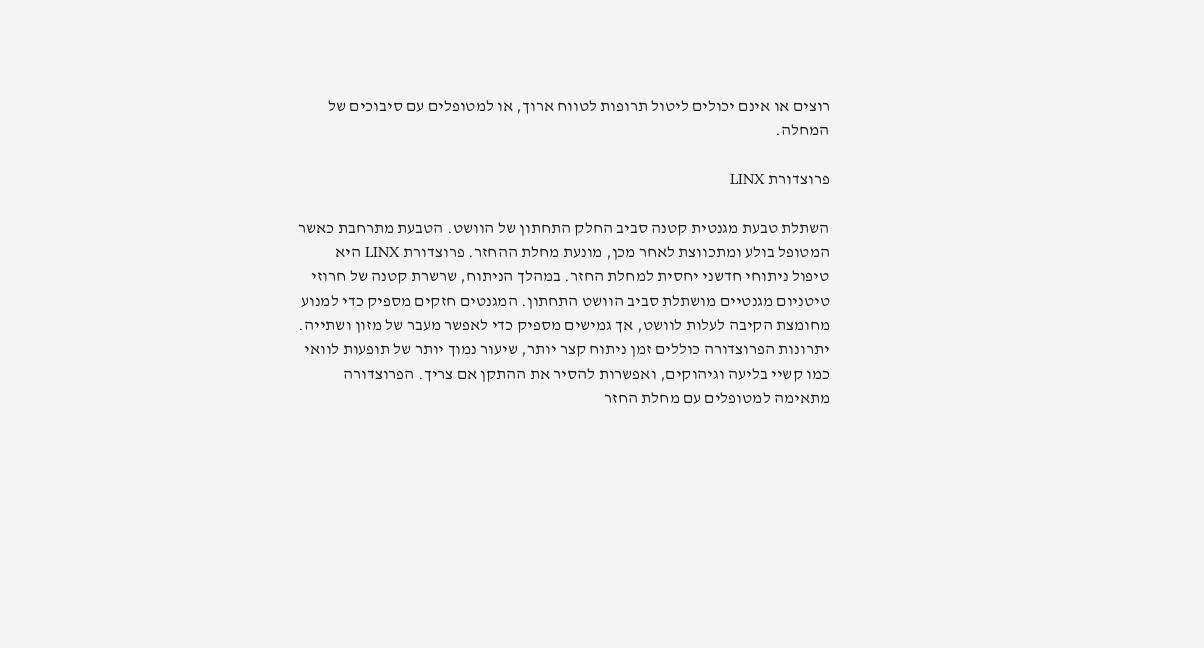רוצים או אינם יכולים ליטול תרופות לטווח ארוך, או למטופלים עם סיבוכים של המחלה.

פרוצדורת LINX

השתלת טבעת מגנטית קטנה סביב החלק התחתון של הוושט. הטבעת מתרחבת כאשר המטופל בולע ומתכווצת לאחר מכן, מונעת מחלת ההחזר. פרוצדורת LINX היא טיפול ניתוחי חדשני יחסית למחלת החזר. במהלך הניתוח, שרשרת קטנה של חרוזי טיטניום מגנטיים מושתלת סביב הוושט התחתון. המגנטים חזקים מספיק כדי למנוע מחומצת הקיבה לעלות לוושט, אך גמישים מספיק כדי לאפשר מעבר של מזון ושתייה. יתרונות הפרוצדורה כוללים זמן ניתוח קצר יותר, שיעור נמוך יותר של תופעות לוואי כמו קשיי בליעה וגיהוקים, ואפשרות להסיר את ההתקן אם צריך. הפרוצדורה מתאימה למטופלים עם מחלת החזר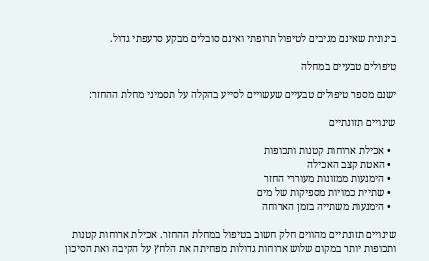בינונית שאינם מגיבים לטיפול תרופתי ואינם סובלים מבקע סרעפתי גדול.

טיפולים טבעיים במחלה

ישנם מספר טיפולים טבעיים שעשויים לסייע בהקלה על תסמיני מחלת ההחזר:

שינויים תזונתיים

  • אכילת ארוחות קטנות ותכופות
  • האטת קצב האכילה
  • הימנעות ממזונות מעוררי החזר
  • שתיית כמויות מספיקות של מים
  • הימנעות משתייה בזמן הארוחה

שינויים תזונתיים מהווים חלק חשוב בטיפול במחלת ההחזר. אכילת ארוחות קטנות ותכופות יותר במקום שלוש ארוחות גדולות מפחיתה את הלחץ על הקיבה ואת הסיכון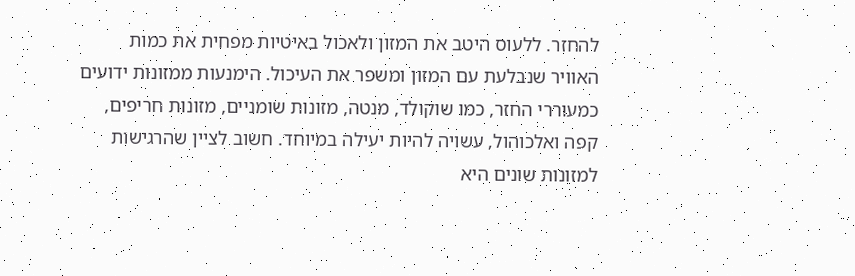להחזר. ללעוס היטב את המזון ולאכול באיטיות מפחית את כמות האוויר שנבלעת עם המזון ומשפר את העיכול. הימנעות ממזונות ידועים כמעוררי החזר, כמו שוקולד, מנטה, מזונות שומניים, מזונות חריפים, קפה ואלכוהול, עשויה להיות יעילה במיוחד. חשוב לציין שהרגישות למזונות שונים היא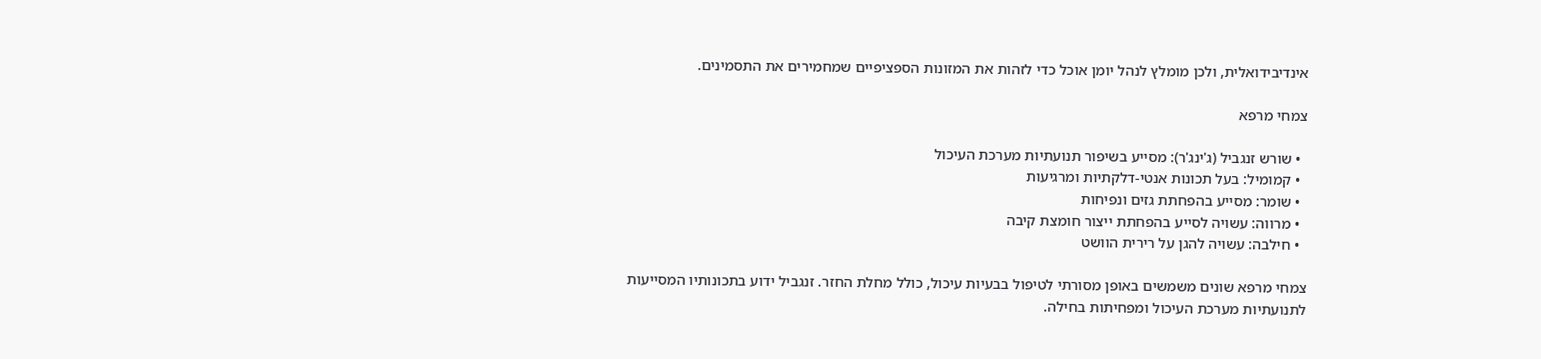אינדיבידואלית, ולכן מומלץ לנהל יומן אוכל כדי לזהות את המזונות הספציפיים שמחמירים את התסמינים.

צמחי מרפא

  • שורש זנגביל (ג'ינג'ר): מסייע בשיפור תנועתיות מערכת העיכול
  • קמומיל: בעל תכונות אנטי-דלקתיות ומרגיעות
  • שומר: מסייע בהפחתת גזים ונפיחות
  • מרווה: עשויה לסייע בהפחתת ייצור חומצת קיבה
  • חילבה: עשויה להגן על רירית הוושט

צמחי מרפא שונים משמשים באופן מסורתי לטיפול בבעיות עיכול, כולל מחלת החזר. זנגביל ידוע בתכונותיו המסייעות לתנועתיות מערכת העיכול ומפחיתות בחילה.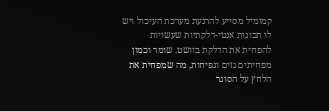קמומיל מסייע להרגעת מערכת העיכול ויש לו תכונות אנטי-דלקתיות שעשויות להפחית את הדלקת בוושט. שומר וכמון מפחיתים גזים ונפיחות, מה שמפחית את הלחץ על הסוגר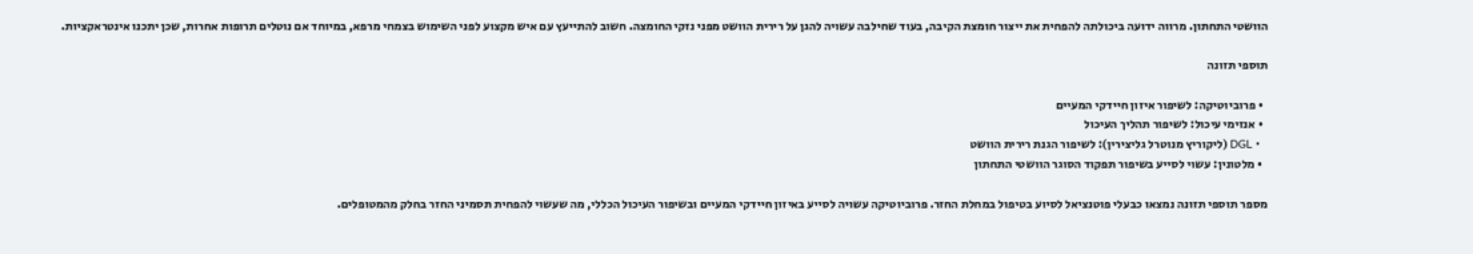הוושטי התחתון. מרווה ידועה ביכולתה להפחית את ייצור חומצת הקיבה, בעוד שחילבה עשויה להגן על רירית הוושט מפני נזקי החומצה. חשוב להתייעץ עם איש מקצוע לפני השימוש בצמחי מרפא, במיוחד אם נוטלים תרופות אחרות, שכן יתכנו אינטראקציות.

תוספי תזונה

  • פרוביוטיקה: לשיפור איזון חיידקי המעיים
  • אנזימי עיכול: לשיפור תהליך העיכול
  • DGL (ליקוריץ מנוטרל גליצירין): לשיפור הגנת רירית הוושט
  • מלטונין: עשוי לסייע בשיפור תפקוד הסוגר הוושטי התחתון

מספר תוספי תזונה נמצאו כבעלי פוטנציאל לסיוע בטיפול במחלת החזר. פרוביוטיקה עשויה לסייע באיזון חיידקי המעיים ובשיפור העיכול הכללי, מה שעשוי להפחית תסמיני החזר בחלק מהמטופלים.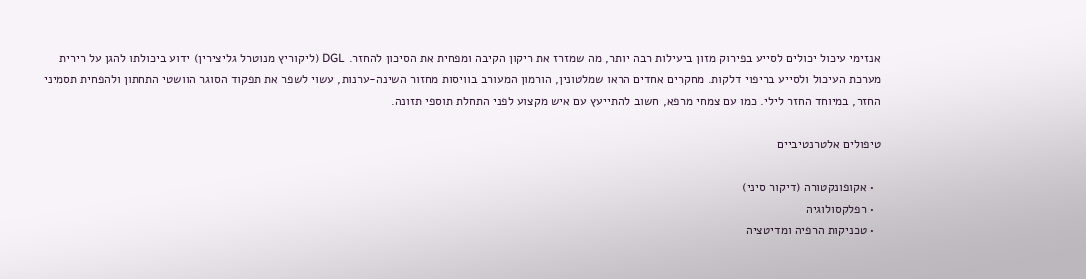אנזימי עיכול יכולים לסייע בפירוק מזון ביעילות רבה יותר, מה שמזרז את ריקון הקיבה ומפחית את הסיכון להחזר. DGL (ליקוריץ מנוטרל גליצירין) ידוע ביכולתו להגן על רירית מערכת העיכול ולסייע בריפוי דלקות. מחקרים אחדים הראו שמלטונין, הורמון המעורב בוויסות מחזור השינה-ערנות, עשוי לשפר את תפקוד הסוגר הוושטי התחתון ולהפחית תסמיני החזר, במיוחד החזר לילי. כמו עם צמחי מרפא, חשוב להתייעץ עם איש מקצוע לפני התחלת תוספי תזונה.

טיפולים אלטרנטיביים

  • אקופונקטורה (דיקור סיני)
  • רפלקסולוגיה
  • טכניקות הרפיה ומדיטציה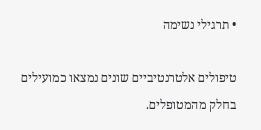• תרגילי נשימה

טיפולים אלטרנטיביים שונים נמצאו כמועילים בחלק מהמטופלים.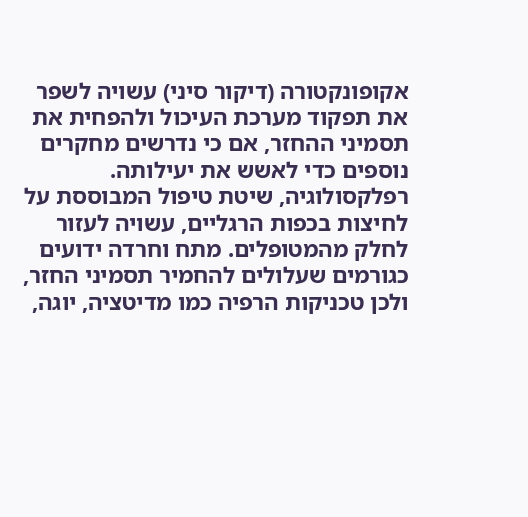אקופונקטורה (דיקור סיני) עשויה לשפר את תפקוד מערכת העיכול ולהפחית את תסמיני ההחזר, אם כי נדרשים מחקרים נוספים כדי לאשש את יעילותה. רפלקסולוגיה, שיטת טיפול המבוססת על לחיצות בכפות הרגליים, עשויה לעזור לחלק מהמטופלים. מתח וחרדה ידועים כגורמים שעלולים להחמיר תסמיני החזר, ולכן טכניקות הרפיה כמו מדיטציה, יוגה,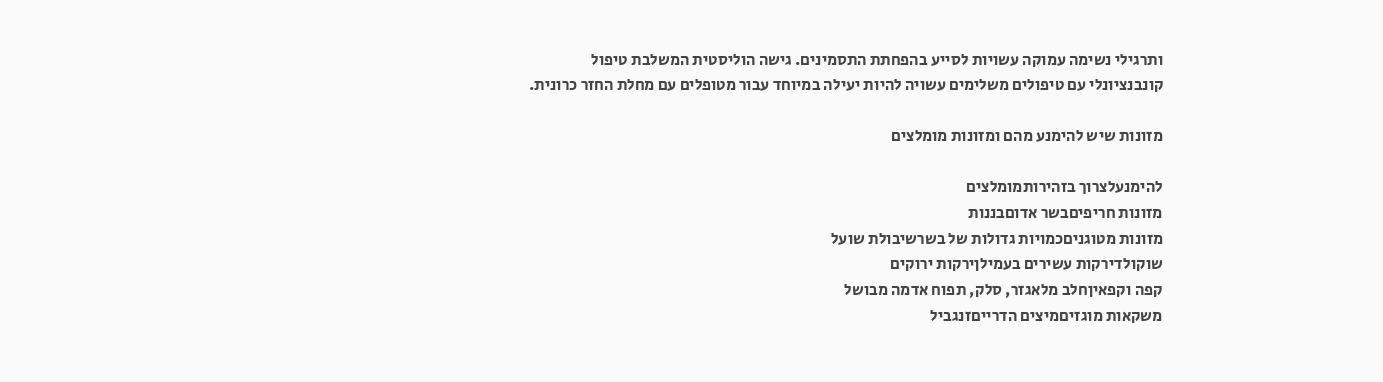ותרגילי נשימה עמוקה עשויות לסייע בהפחתת התסמינים. גישה הוליסטית המשלבת טיפול קונבנציונלי עם טיפולים משלימים עשויה להיות יעילה במיוחד עבור מטופלים עם מחלת החזר כרונית.

מזונות שיש להימנע מהם ומזונות מומלצים

להימנעלצרוך בזהירותמומלצים
מזונות חריפיםבשר אדוםבננות
מזונות מטוגניםכמויות גדולות של בשרשיבולת שועל
שוקולדירקות עשירים בעמילןירקות ירוקים
קפה וקפאיןחלב מלאגזר, סלק, תפוח אדמה מבושל
משקאות מוגזיםמיצים הדרייםזנגביל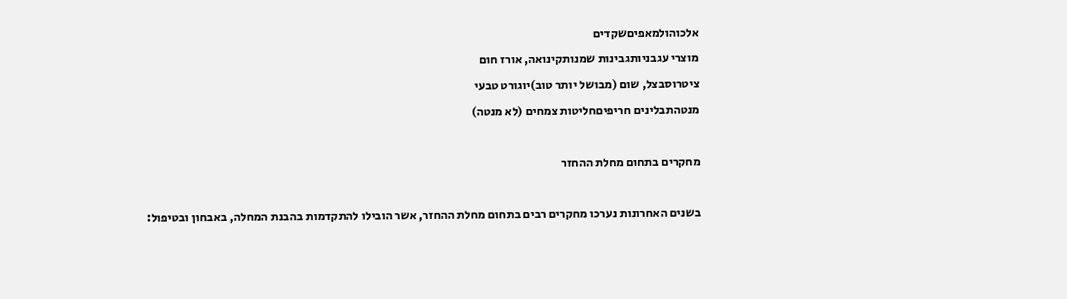אלכוהולמאפיםשקדים
מוצרי עגבניותגבינות שמנותקינואה, אורז חום
ציטרוסבצל, שום (מבושל יותר טוב)יוגורט טבעי
מנטהתבלינים חריפיםחליטות צמחים (לא מנטה)

מחקרים בתחום מחלת ההחזר

בשנים האחרונות נערכו מחקרים רבים בתחום מחלת ההחזר, אשר הובילו להתקדמות בהבנת המחלה, באבחון ובטיפול: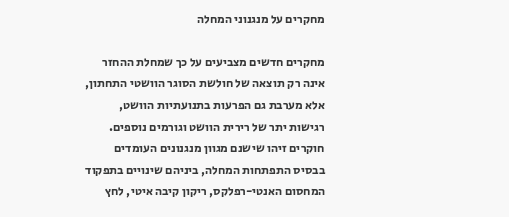מחקרים על מנגנוני המחלה

מחקרים חדשים מצביעים על כך שמחלת ההחזר אינה רק תוצאה של חולשת הסוגר הוושטי התחתון, אלא מערבת גם הפרעות בתנועתיות הוושט, רגישות יתר של רירית הוושט וגורמים נוספים. חוקרים זיהו שישנם מגוון מנגנונים העומדים בבסיס התפתחות המחלה, ביניהם שינויים בתפקוד המחסום האנטי-רפלקס, ריקון קיבה איטי, לחץ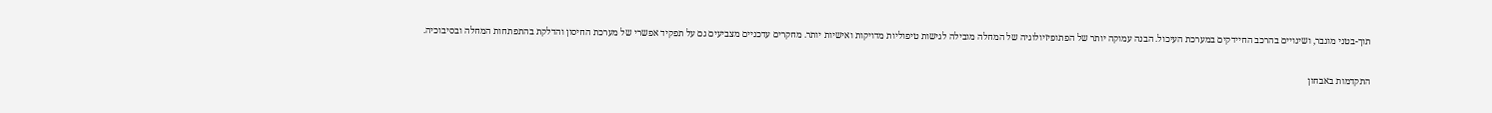תוך-בטני מוגבר, ושינויים בהרכב החיידקים במערכת העיכול. הבנה עמוקה יותר של הפתופיזיולוגיה של המחלה מובילה לגישות טיפוליות מדויקות ואישיות יותר. מחקרים עדכניים מצביעים גם על תפקיד אפשרי של מערכת החיסון והדלקת בהתפתחות המחלה ובסיבוכיה.

התקדמות באבחון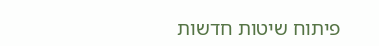פיתוח שיטות חדשות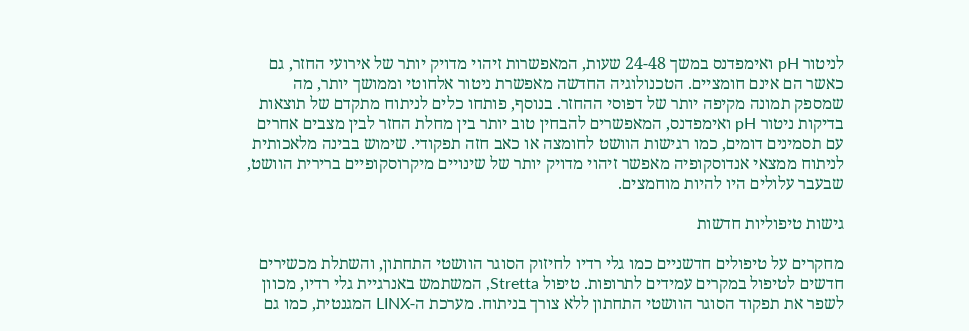לניטור pH ואימפדנס במשך 24-48 שעות, המאפשרות זיהוי מדויק יותר של אירועי החזר, גם כאשר הם אינם חומציים. הטכנולוגיה החדשה מאפשרת ניטור אלחוטי וממושך יותר, מה שמספק תמונה מקיפה יותר של דפוסי ההחזר. בנוסף, פותחו כלים לניתוח מתקדם של תוצאות בדיקות ניטור pH ואימפדנס, המאפשרים להבחין טוב יותר בין מחלת החזר לבין מצבים אחרים עם תסמינים דומים, כמו רגישות הוושט לחומצה או כאב חזה תפקודי. שימוש בבינה מלאכותית לניתוח ממצאי אנדוסקופיה מאפשר זיהוי מדויק יותר של שינויים מיקרוסקופיים ברירית הוושט, שבעבר עלולים היו להיות מוחמצים.

גישות טיפוליות חדשות

מחקרים על טיפולים חדשניים כמו גלי רדיו לחיזוק הסוגר הוושטי התחתון, והשתלת מכשירים חדשים לטיפול במקרים עמידים לתרופות. טיפול Stretta, המשתמש באנרגיית גלי רדיו, מכוון לשפר את תפקוד הסוגר הוושטי התחתון ללא צורך בניתוח. מערכת ה-LINX המגנטית, כמו גם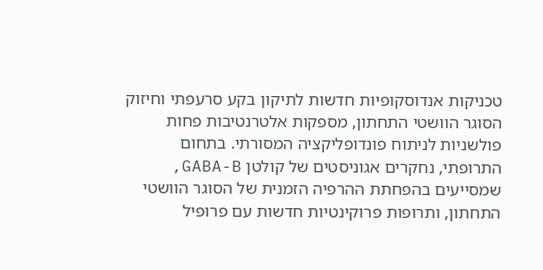טכניקות אנדוסקופיות חדשות לתיקון בקע סרעפתי וחיזוק הסוגר הוושטי התחתון, מספקות אלטרנטיבות פחות פולשניות לניתוח פונדופליקציה המסורתי. בתחום התרופתי, נחקרים אגוניסטים של קולטן GABA-B, שמסייעים בהפחתת ההרפיה הזמנית של הסוגר הוושטי התחתון, ותרופות פרוקינטיות חדשות עם פרופיל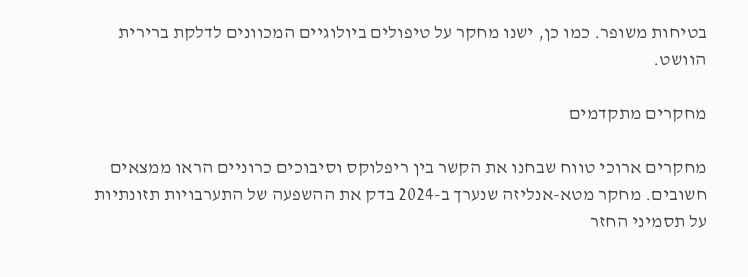בטיחות משופר. כמו כן, ישנו מחקר על טיפולים ביולוגיים המכוונים לדלקת ברירית הוושט.

מחקרים מתקדמים

מחקרים ארוכי טווח שבחנו את הקשר בין ריפלוקס וסיבוכים כרוניים הראו ממצאים חשובים. מחקר מטא-אנליזה שנערך ב-2024 בדק את ההשפעה של התערבויות תזונתיות על תסמיני החזר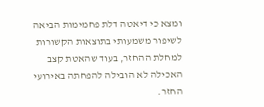ומצא כי דיאטה דלת פחמימות הביאה לשיפור משמעותי בתוצאות הקשורות למחלת ההחזר, בעוד שהאטת קצב האכילה לא הובילה להפחתה באירועי החזר.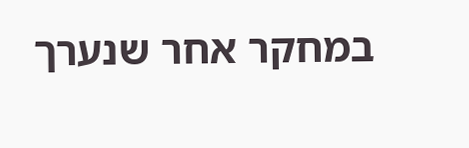במחקר אחר שנערך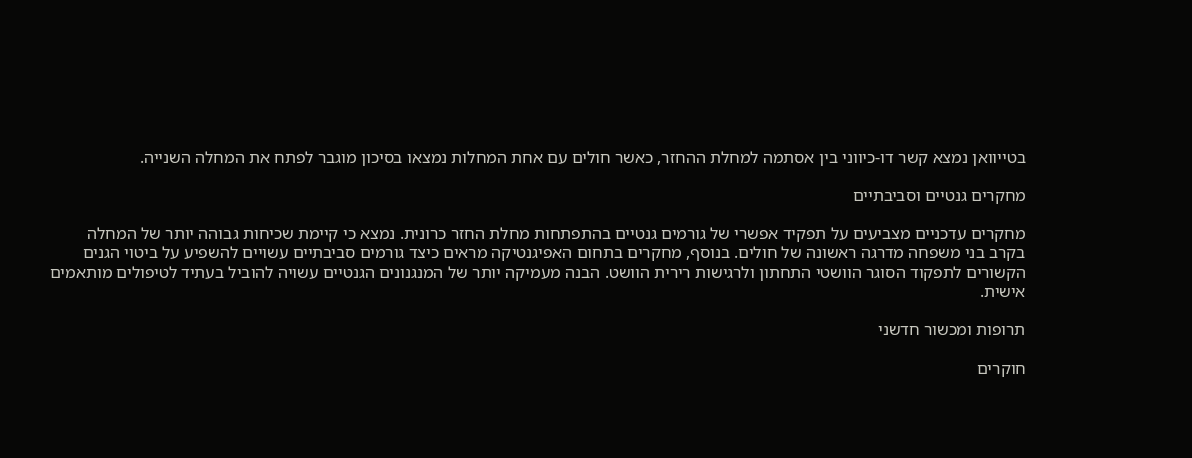בטייוואן נמצא קשר דו-כיווני בין אסתמה למחלת ההחזר, כאשר חולים עם אחת המחלות נמצאו בסיכון מוגבר לפתח את המחלה השנייה.

מחקרים גנטיים וסביבתיים

מחקרים עדכניים מצביעים על תפקיד אפשרי של גורמים גנטיים בהתפתחות מחלת החזר כרונית. נמצא כי קיימת שכיחות גבוהה יותר של המחלה בקרב בני משפחה מדרגה ראשונה של חולים. בנוסף, מחקרים בתחום האפיגנטיקה מראים כיצד גורמים סביבתיים עשויים להשפיע על ביטוי הגנים הקשורים לתפקוד הסוגר הוושטי התחתון ולרגישות רירית הוושט. הבנה מעמיקה יותר של המנגנונים הגנטיים עשויה להוביל בעתיד לטיפולים מותאמים אישית.

תרופות ומכשור חדשני

חוקרים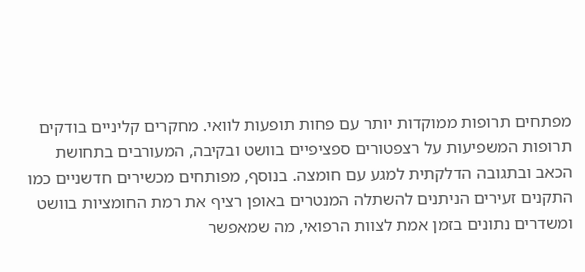מפתחים תרופות ממוקדות יותר עם פחות תופעות לוואי. מחקרים קליניים בודקים תרופות המשפיעות על רצפטורים ספציפיים בוושט ובקיבה, המעורבים בתחושת הכאב ובתגובה הדלקתית למגע עם חומצה. בנוסף, מפותחים מכשירים חדשניים כמו התקנים זעירים הניתנים להשתלה המנטרים באופן רציף את רמת החומציות בוושט ומשדרים נתונים בזמן אמת לצוות הרפואי, מה שמאפשר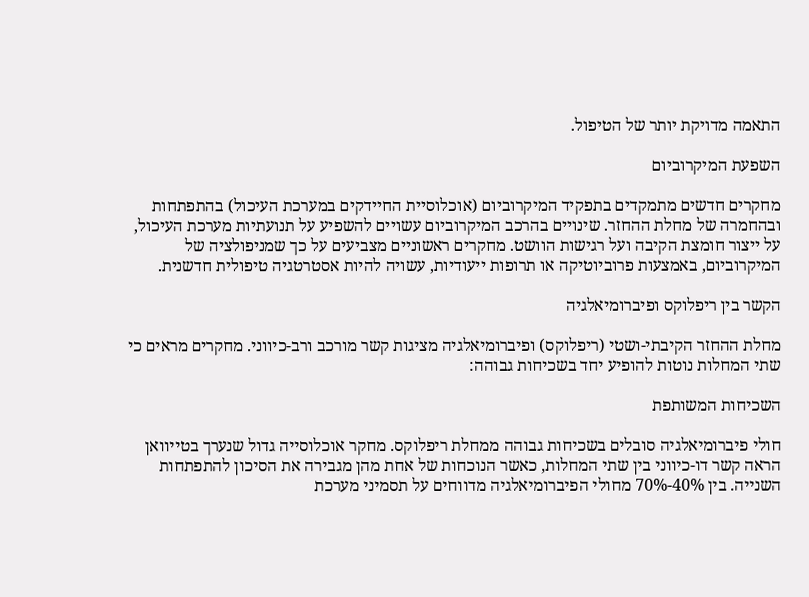התאמה מדויקת יותר של הטיפול.

השפעת המיקרוביום

מחקרים חדשים מתמקדים בתפקיד המיקרוביום (אוכלוסיית החיידקים במערכת העיכול) בהתפתחות ובהחמרה של מחלת ההחזר. שינויים בהרכב המיקרוביום עשויים להשפיע על תנועתיות מערכת העיכול, על ייצור חומצת הקיבה ועל רגישות הוושט. מחקרים ראשוניים מצביעים על כך שמניפולציה של המיקרוביום, באמצעות פרוביוטיקה או תרופות ייעודיות, עשויה להיות אסטרטגיה טיפולית חדשנית.

הקשר בין ריפלוקס ופיברומיאלגיה

מחלת ההחזר הקיבתי-ושטי (ריפלוקס) ופיברומיאלגיה מציגות קשר מורכב ורב-כיווני. מחקרים מראים כי שתי המחלות נוטות להופיע יחד בשכיחות גבוהה:

השכיחות המשותפת

חולי פיברומיאלגיה סובלים בשכיחות גבוהה ממחלת ריפלוקס. מחקר אוכלוסייה גדול שנערך בטייוואן הראה קשר דו-כיווני בין שתי המחלות, כאשר הנוכחות של אחת מהן מגבירה את הסיכון להתפתחות השנייה. בין 40%-70% מחולי הפיברומיאלגיה מדווחים על תסמיני מערכת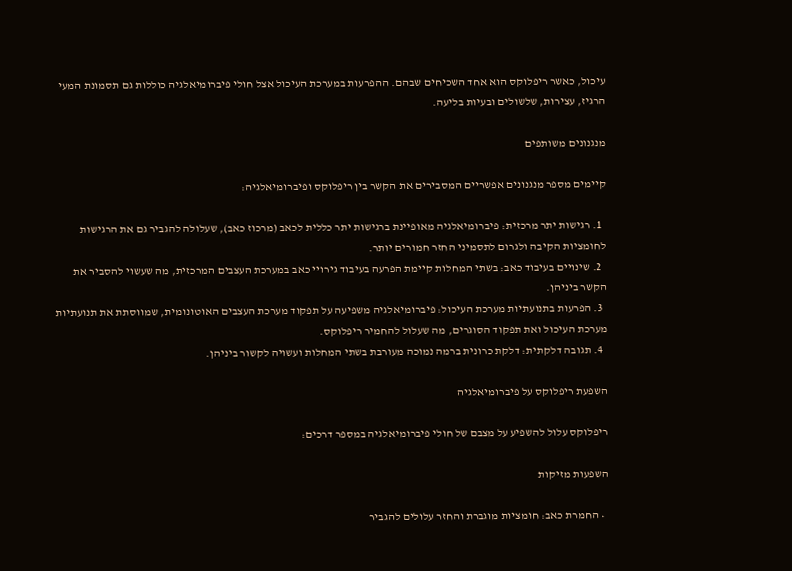עיכול, כאשר ריפלוקס הוא אחד השכיחים שבהם. ההפרעות במערכת העיכול אצל חולי פיברומיאלגיה כוללות גם תסמונת המעי הרגיז, עצירות, שלשולים ובעיות בליעה.

מנגנונים משותפים

קיימים מספר מנגנונים אפשריים המסבירים את הקשר בין ריפלוקס ופיברומיאלגיה:

  1. רגישות יתר מרכזית: פיברומיאלגיה מאופיינת ברגישות יתר כללית לכאב (מרכוז כאב), שעלולה להגביר גם את הרגישות לחומציות הקיבה ולגרום לתסמיני החזר חמורים יותר.
  2. שינויים בעיבוד כאב: בשתי המחלות קיימת הפרעה בעיבוד גירויי כאב במערכת העצבים המרכזית, מה שעשוי להסביר את הקשר ביניהן.
  3. הפרעות בתנועתיות מערכת העיכול: פיברומיאלגיה משפיעה על תפקוד מערכת העצבים האוטונומית, שמווסתת את תנועתיות מערכת העיכול ואת תפקוד הסוגרים, מה שעלול להחמיר ריפלוקס.
  4. תגובה דלקתית: דלקת כרונית ברמה נמוכה מעורבת בשתי המחלות ועשויה לקשור ביניהן.

השפעת ריפלוקס על פיברומיאלגיה

ריפלוקס עלול להשפיע על מצבם של חולי פיברומיאלגיה במספר דרכים:

השפעות מזיקות

  • החמרת כאב: חומציות מוגברת והחזר עלולים להגביר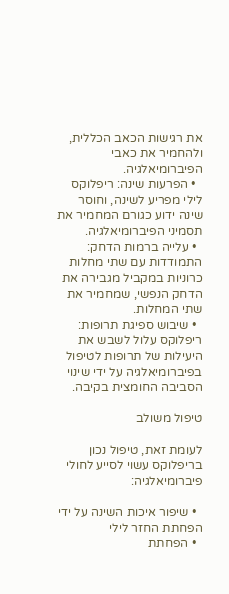את רגישות הכאב הכללית, ולהחמיר את כאבי הפיברומיאלגיה.
  • הפרעות שינה: ריפלוקס לילי מפריע לשינה, וחוסר שינה ידוע כגורם המחמיר את תסמיני הפיברומיאלגיה.
  • עלייה ברמות הדחק: התמודדות עם שתי מחלות כרוניות במקביל מגבירה את הדחק הנפשי, שמחמיר את שתי המחלות.
  • שיבוש ספיגת תרופות: ריפלוקס עלול לשבש את היעילות של תרופות לטיפול בפיברומיאלגיה על ידי שינוי הסביבה החומצית בקיבה.

טיפול משולב

לעומת זאת, טיפול נכון בריפלוקס עשוי לסייע לחולי פיברומיאלגיה:

  • שיפור איכות השינה על ידי הפחתת החזר לילי
  • הפחתת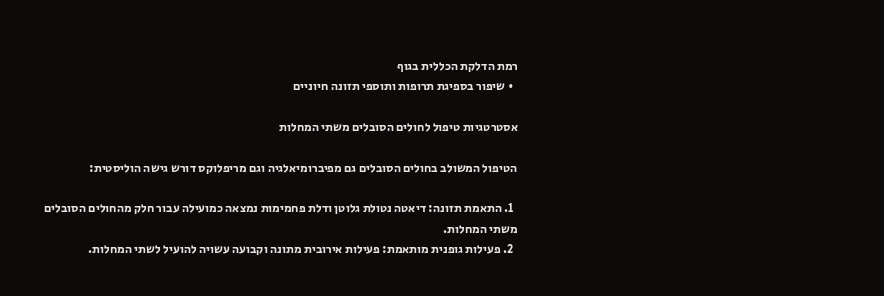רמת הדלקת הכללית בגוף
  • שיפור בספיגת תרופות ותוספי תזונה חיוניים

אסטרטגיות טיפול לחולים הסובלים משתי המחלות

הטיפול המשולב בחולים הסובלים גם מפיברומיאלגיה וגם מריפלוקס דורש גישה הוליסטית:

  1. התאמת תזונה: דיאטה נטולת גלוטן ודלת פחמימות נמצאה כמועילה עבור חלק מהחולים הסובלים משתי המחלות.
  2. פעילות גופנית מותאמת: פעילות אירובית מתונה וקבועה עשויה להועיל לשתי המחלות.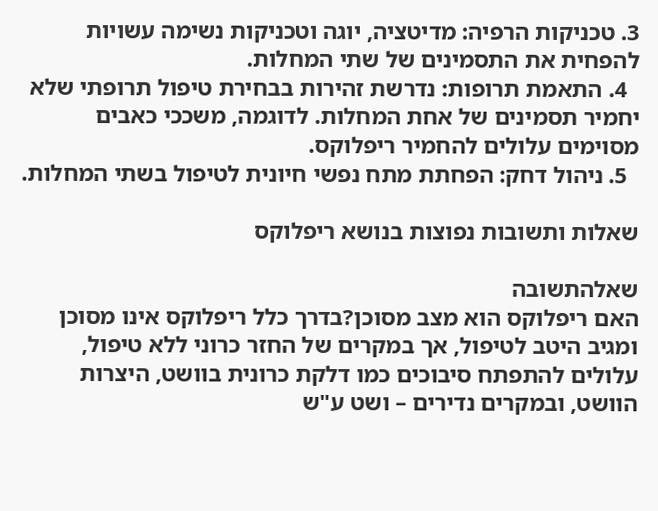3. טכניקות הרפיה: מדיטציה, יוגה וטכניקות נשימה עשויות להפחית את התסמינים של שתי המחלות.
  4. התאמת תרופות: נדרשת זהירות בבחירת טיפול תרופתי שלא יחמיר תסמינים של אחת המחלות. לדוגמה, משככי כאבים מסוימים עלולים להחמיר ריפלוקס.
  5. ניהול דחק: הפחתת מתח נפשי חיונית לטיפול בשתי המחלות.

שאלות ותשובות נפוצות בנושא ריפלוקס

שאלהתשובה
האם ריפלוקס הוא מצב מסוכן?בדרך כלל ריפלוקס אינו מסוכן ומגיב היטב לטיפול, אך במקרים של החזר כרוני ללא טיפול, עלולים להתפתח סיבוכים כמו דלקת כרונית בוושט, היצרות הוושט, ובמקרים נדירים – ושט ע"ש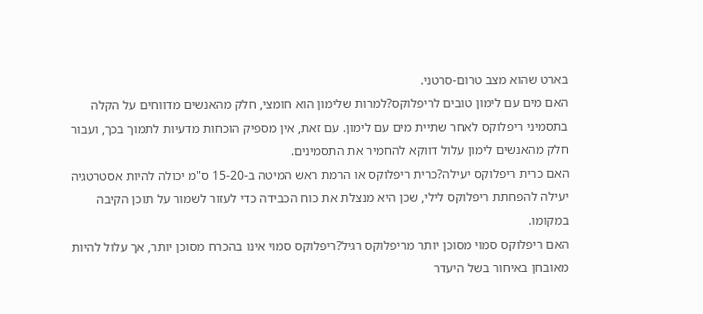בארט שהוא מצב טרום-סרטני.
האם מים עם לימון טובים לריפלוקס?למרות שלימון הוא חומצי, חלק מהאנשים מדווחים על הקלה בתסמיני ריפלוקס לאחר שתיית מים עם לימון. עם זאת, אין מספיק הוכחות מדעיות לתמוך בכך, ועבור חלק מהאנשים לימון עלול דווקא להחמיר את התסמינים.
האם כרית ריפלוקס יעילה?כרית ריפלוקס או הרמת ראש המיטה ב-15-20 ס"מ יכולה להיות אסטרטגיה יעילה להפחתת ריפלוקס לילי, שכן היא מנצלת את כוח הכבידה כדי לעזור לשמור על תוכן הקיבה במקומו.
האם ריפלוקס סמוי מסוכן יותר מריפלוקס רגיל?ריפלוקס סמוי אינו בהכרח מסוכן יותר, אך עלול להיות מאובחן באיחור בשל היעדר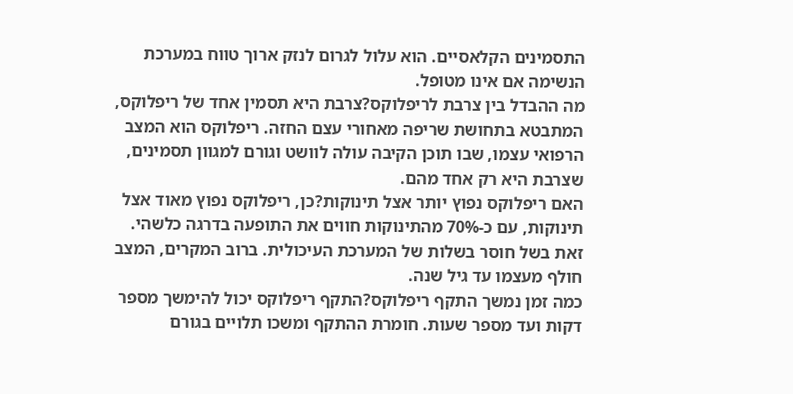התסמינים הקלאסיים. הוא עלול לגרום לנזק ארוך טווח במערכת הנשימה אם אינו מטופל.
מה ההבדל בין צרבת לריפלוקס?צרבת היא תסמין אחד של ריפלוקס, המתבטא בתחושת שריפה מאחורי עצם החזה. ריפלוקס הוא המצב הרפואי עצמו, שבו תוכן הקיבה עולה לוושט וגורם למגוון תסמינים, שצרבת היא רק אחד מהם.
האם ריפלוקס נפוץ יותר אצל תינוקות?כן, ריפלוקס נפוץ מאוד אצל תינוקות, עם כ-70% מהתינוקות חווים את התופעה בדרגה כלשהי. זאת בשל חוסר בשלות של המערכת העיכולית. ברוב המקרים, המצב חולף מעצמו עד גיל שנה.
כמה זמן נמשך התקף ריפלוקס?התקף ריפלוקס יכול להימשך מספר דקות ועד מספר שעות. חומרת ההתקף ומשכו תלויים בגורם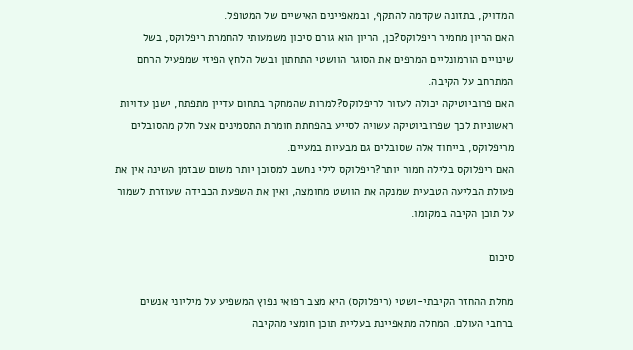המדויק, בתזונה שקדמה להתקף, ובמאפיינים האישיים של המטופל.
האם הריון מחמיר ריפלוקס?כן, הריון הוא גורם סיכון משמעותי להחמרת ריפלוקס, בשל שינויים הורמונליים המרפים את הסוגר הוושטי התחתון ובשל הלחץ הפיזי שמפעיל הרחם המתרחב על הקיבה.
האם פרוביוטיקה יכולה לעזור לריפלוקס?למרות שהמחקר בתחום עדיין מתפתח, ישנן עדויות ראשוניות לכך שפרוביוטיקה עשויה לסייע בהפחתת חומרת התסמינים אצל חלק מהסובלים מריפלוקס, בייחוד אלה שסובלים גם מבעיות במעיים.
האם ריפלוקס בלילה חמור יותר?ריפלוקס לילי נחשב למסוכן יותר משום שבזמן השינה אין את פעולת הבליעה הטבעית שמנקה את הוושט מחומצה, ואין את השפעת הכבידה שעוזרת לשמור על תוכן הקיבה במקומו.

סיכום

מחלת ההחזר הקיבתי-ושטי (ריפלוקס) היא מצב רפואי נפוץ המשפיע על מיליוני אנשים ברחבי העולם. המחלה מתאפיינת בעליית תוכן חומצי מהקיבה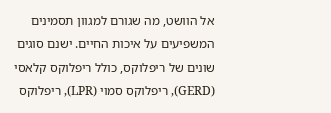אל הוושט, מה שגורם למגוון תסמינים המשפיעים על איכות החיים. ישנם סוגים שונים של ריפלוקס, כולל ריפלוקס קלאסי (GERD), ריפלוקס סמוי (LPR), ריפלוקס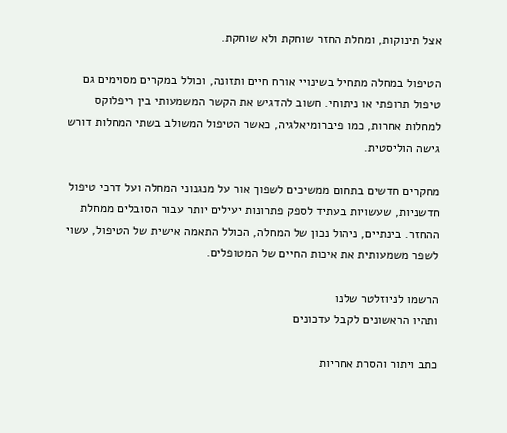אצל תינוקות, ומחלת החזר שוחקת ולא שוחקת.

הטיפול במחלה מתחיל בשינויי אורח חיים ותזונה, וכולל במקרים מסוימים גם טיפול תרופתי או ניתוחי. חשוב להדגיש את הקשר המשמעותי בין ריפלוקס למחלות אחרות, כמו פיברומיאלגיה, כאשר הטיפול המשולב בשתי המחלות דורש גישה הוליסטית.

מחקרים חדשים בתחום ממשיכים לשפוך אור על מנגנוני המחלה ועל דרכי טיפול חדשניות, שעשויות בעתיד לספק פתרונות יעילים יותר עבור הסובלים ממחלת ההחזר. בינתיים, ניהול נכון של המחלה, הכולל התאמה אישית של הטיפול, עשוי לשפר משמעותית את איכות החיים של המטופלים.

הרשמו לניוזלטר שלנו
ותהיו הראשונים לקבל עדכונים

כתב ויתור והסרת אחריות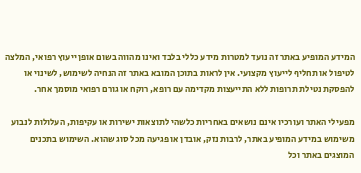המידע המופיע באתר זה נועד למטרות מידע כללי בלבד ואינו מהווה בשום אופן ייעוץ רפואי, המלצה לטיפול או תחליף לייעוץ מקצועי. אין לראות בתוכן המובא באתר זה הנחיה לשימוש, לשינוי או להפסקת נטילת תרופות ללא התייעצות מקדימה עם רופא, רוקח או גורם רפואי מוסמך אחר.

מפעילי האתר ועורכיו אינם נושאים באחריות כלשהי לתוצאות ישירות או עקיפות, העלולות לנבוע משימוש במידע המופיע באתר, לרבות נזק, אובדן או פגיעה מכל סוג שהוא. השימוש בתכנים המוצגים באתר וכל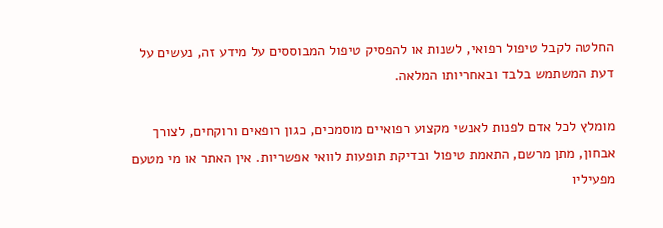החלטה לקבל טיפול רפואי, לשנות או להפסיק טיפול המבוססים על מידע זה, נעשים על דעת המשתמש בלבד ובאחריותו המלאה.

מומלץ לכל אדם לפנות לאנשי מקצוע רפואיים מוסמכים, כגון רופאים ורוקחים, לצורך אבחון, מתן מרשם, התאמת טיפול ובדיקת תופעות לוואי אפשריות. אין האתר או מי מטעם מפעיליו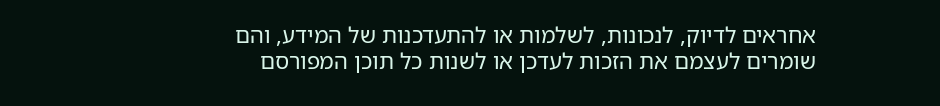אחראים לדיוק, לנכונות, לשלמות או להתעדכנות של המידע, והם שומרים לעצמם את הזכות לעדכן או לשנות כל תוכן המפורסם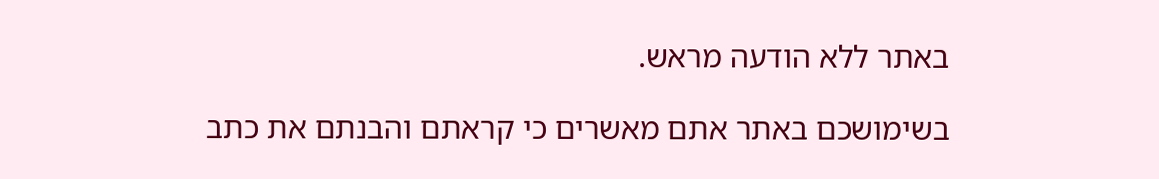באתר ללא הודעה מראש.

בשימושכם באתר אתם מאשרים כי קראתם והבנתם את כתב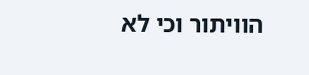הוויתור וכי לא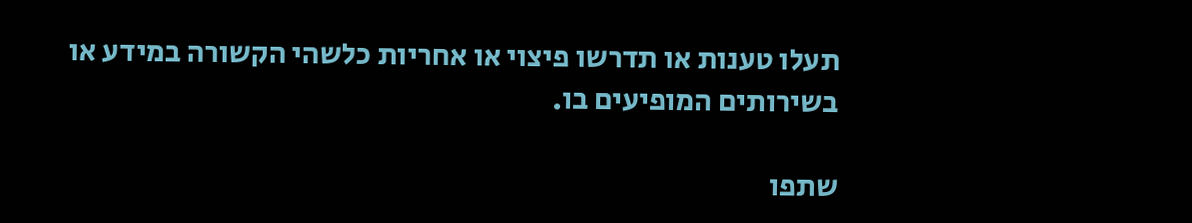תעלו טענות או תדרשו פיצוי או אחריות כלשהי הקשורה במידע או בשירותים המופיעים בו.

שתפו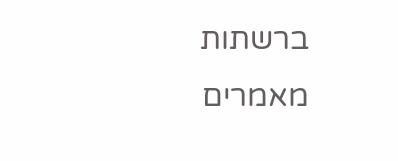ברשתות
מאמרים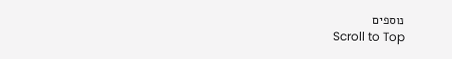נוספים
Scroll to Top